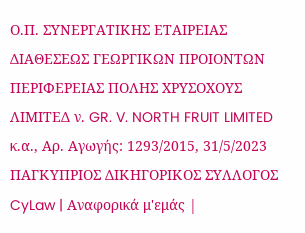Ο.Π. ΣΥΝΕΡΓΑΤΙΚΗΣ ΕΤΑΙΡΕΙΑΣ ΔΙΑΘΕΣΕΩΣ ΓΕΩΡΓΙΚΩΝ ΠΡΟΙΟΝΤΩΝ ΠΕΡΙΦΕΡΕΙΑΣ ΠΟΛΗΣ ΧΡΥΣΟΧΟΥΣ ΛΙΜΙΤΕΔ ν. GR. V. NORTH FRUIT LIMITED κ.α., Αρ. Αγωγής: 1293/2015, 31/5/2023 ΠΑΓΚΥΠΡΙΟΣ ΔΙΚΗΓΟΡΙΚΟΣ ΣΥΛΛΟΓΟΣ CyLaw | Αναφορικά μ'εμάς |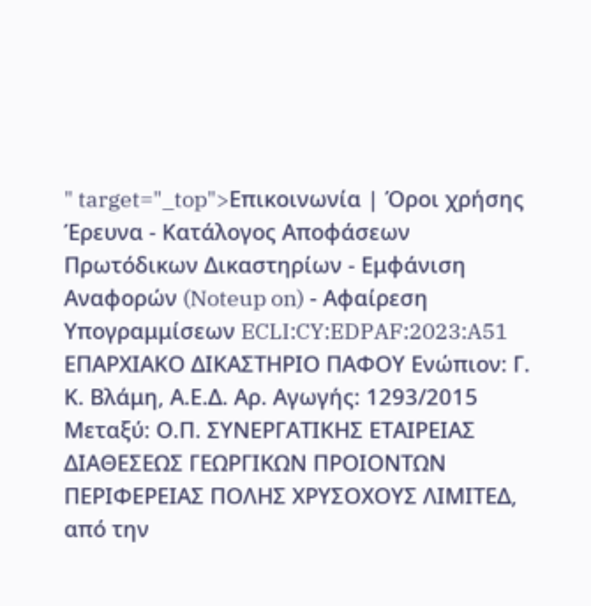" target="_top">Επικοινωνία | Όροι χρήσης Έρευνα - Κατάλογος Αποφάσεων Πρωτόδικων Δικαστηρίων - Εμφάνιση Αναφορών (Noteup on) - Αφαίρεση Υπογραμμίσεων ECLI:CY:EDPAF:2023:A51 ΕΠΑΡΧΙΑΚΟ ΔΙΚΑΣΤΗΡΙΟ ΠΑΦΟΥ Ενώπιον: Γ. Κ. Βλάμη, Α.Ε.Δ. Αρ. Αγωγής: 1293/2015 Μεταξύ: Ο.Π. ΣΥΝΕΡΓΑΤΙΚΗΣ ΕΤΑΙΡΕΙΑΣ ΔΙΑΘΕΣΕΩΣ ΓΕΩΡΓΙΚΩΝ ΠΡΟΙΟΝΤΩΝ ΠΕΡΙΦΕΡΕΙΑΣ ΠΟΛΗΣ ΧΡΥΣΟΧΟΥΣ ΛΙΜΙΤΕΔ, από την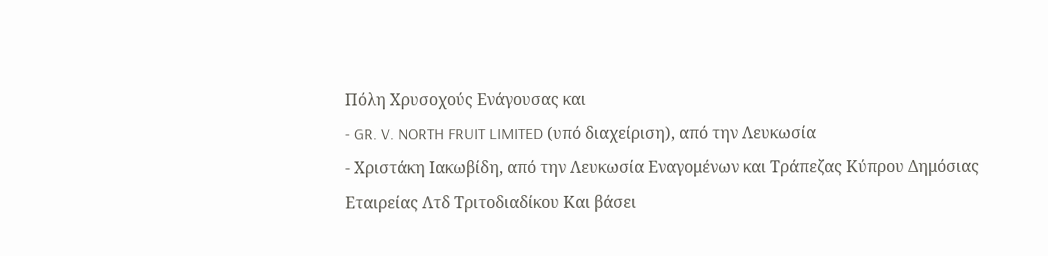Πόλη Χρυσοχούς Ενάγουσας και
- GR. V. NORTH FRUIT LIMITED (υπό διαχείριση), από την Λευκωσία
- Χριστάκη Ιακωβίδη, από την Λευκωσία Εναγομένων και Τράπεζας Κύπρου Δημόσιας Εταιρείας Λτδ Τριτοδιαδίκου Και βάσει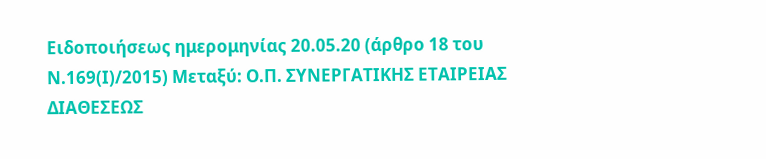Ειδοποιήσεως ημερομηνίας 20.05.20 (άρθρο 18 του Ν.169(Ι)/2015) Μεταξύ: Ο.Π. ΣΥΝΕΡΓΑΤΙΚΗΣ ΕΤΑΙΡΕΙΑΣ ΔΙΑΘΕΣΕΩΣ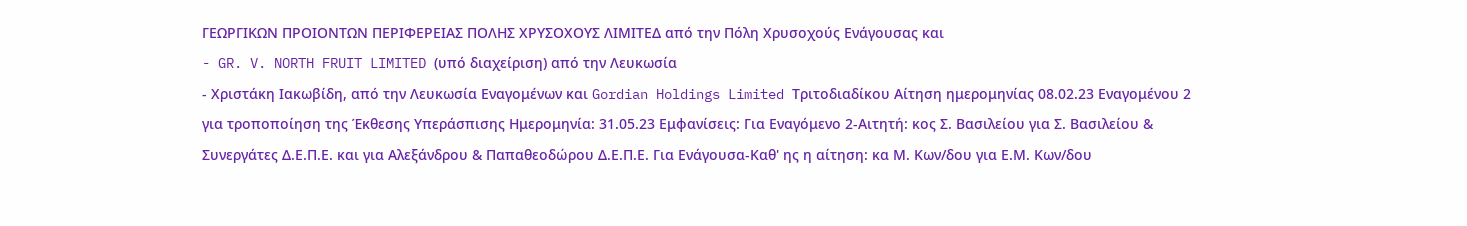ΓΕΩΡΓΙΚΩΝ ΠΡΟΙΟΝΤΩΝ ΠΕΡΙΦΕΡΕΙΑΣ ΠΟΛΗΣ ΧΡΥΣΟΧΟΥΣ ΛΙΜΙΤΕΔ από την Πόλη Χρυσοχούς Ενάγουσας και
- GR. V. NORTH FRUIT LIMITED (υπό διαχείριση) από την Λευκωσία
- Χριστάκη Ιακωβίδη, από την Λευκωσία Εναγομένων και Gordian Holdings Limited Τριτοδιαδίκου Αίτηση ημερομηνίας 08.02.23 Εναγομένου 2 για τροποποίηση της Έκθεσης Υπεράσπισης Ημερομηνία: 31.05.23 Εμφανίσεις: Για Εναγόμενο 2-Αιτητή: κος Σ. Βασιλείου για Σ. Βασιλείου & Συνεργάτες Δ.Ε.Π.Ε. και για Αλεξάνδρου & Παπαθεοδώρου Δ.Ε.Π.Ε. Για Ενάγουσα-Καθ' ης η αίτηση: κα Μ. Κων/δου για Ε.Μ. Κων/δου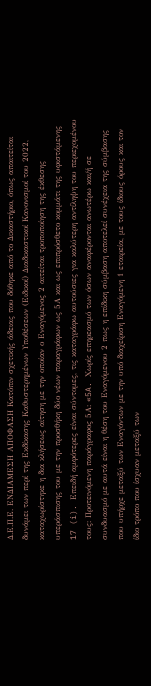Δ.Ε.Π.Ε. ΕΝΔΙΑΜΕΣΗ ΑΠΟΦΑΣΗ Κατόπιν σχετικής άδειας που δόθηκε από το Δικαστήριο, όπως απαιτείται δυνάμει των περί της Εκδίκασης Καθυστερημένων Υποθέσεων (Ειδικοί) Διαδικαστικοί Κανονισμοί του 2022, καταχωρίστηκε η δια κλήσεως αίτηση με την οποίαν ο Εναγόμενος 2 αιτείται τροποποίηση της έκθεσης υπεράσπισης του με την προσθήκη δύο νέων παραγράφων ως 5Α και ως επιπρόσθετο κομμάτι της υφιστάμενης 17 (i). Επειδή αμφότερες είναι σύντομες, τις καταγράφω αυτούσιες για καλύτερη αντίληψη του περιεχομένου τους: Προτεινόμενη παράγραφος 5Α: «5A. Χωρίς επηρεασμό των όσων αναφέρονται ανωτέρω και/ή σε συνδυασμό με αυτά είναι η θέση του Εναγόμενου 2 πως η επίδικη σύμβαση αποτελεί συνέχεια της σύμβασης που υπήρχε μεταξύ των Εναγόντων με την υπό διαχείριση Εναγόμενη 1 εταιρεία, με τους ίδιους όρους και τον ίδιο τρόπο που ίσχυαν μεταξύ των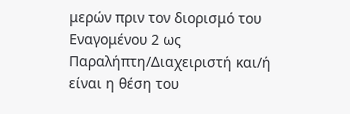μερών πριν τον διορισμό του Εναγομένου 2 ως Παραλήπτη/Διαχειριστή και/ή είναι η θέση του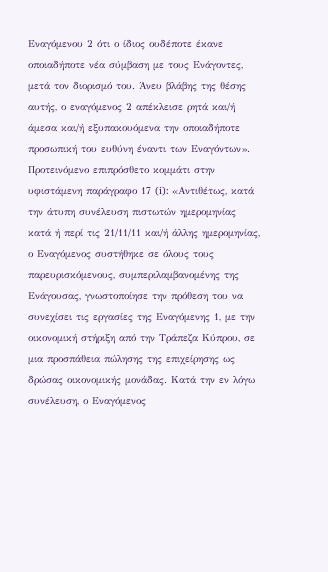Εναγόμενου 2 ότι ο ίδιος ουδέποτε έκανε οποιαδήποτε νέα σύμβαση με τους Ενάγοντες, μετά τον διορισμό του. Άνευ βλάβης της θέσης αυτής, ο εναγόμενος 2 απέκλεισε ρητά και/ή άμεσα και/ή εξυπακουόμενα την οποιαδήποτε προσωπική του ευθύνη έναντι των Εναγόντων». Προτεινόμενο επιπρόσθετο κομμάτι στην υφιστάμενη παράγραφο 17 (i): «Αντιθέτως, κατά την άτυπη συνέλευση πιστωτών ημερομηνίας κατά ή περί τις 21/11/11 και/ή άλλης ημερομηνίας, ο Εναγόμενος συστήθηκε σε όλους τους παρευρισκόμενους, συμπεριλαμβανομένης της Ενάγουσας, γνωστοποίησε την πρόθεση του να συνεχίσει τις εργασίες της Εναγόμενης 1, με την οικονομική στήριξη από την Τράπεζα Κύπρου, σε μια προσπάθεια πώλησης της επιχείρησης ως δρώσας οικονομικής μονάδας. Κατά την εν λόγω συνέλευση, ο Εναγόμενος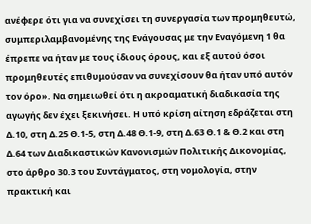ανέφερε ότι για να συνεχίσει τη συνεργασία των προμηθευτώ, συμπεριλαμβανομένης της Ενάγουσας με την Εναγόμενη 1 θα έπρεπε να ήταν με τους ίδιους όρους, και εξ αυτού όσοι προμηθευτές επιθυμούσαν να συνεχίσουν θα ήταν υπό αυτόν τον όρο». Να σημειωθεί ότι η ακροαματική διαδικασία της αγωγής δεν έχει ξεκινήσει. Η υπό κρίση αίτηση εδράζεται στη Δ.10, στη Δ.25 Θ.1-5, στη Δ.48 Θ.1-9, στη Δ.63 Θ.1 & Θ.2 και στη Δ.64 των Διαδικαστικών Κανονισμών Πολιτικής Δικονομίας, στο άρθρο 30.3 του Συντάγματος, στη νομολογία, στην πρακτική και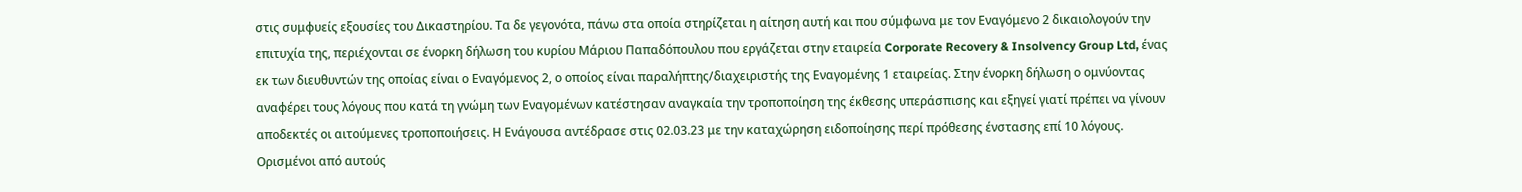στις συμφυείς εξουσίες του Δικαστηρίου. Τα δε γεγονότα, πάνω στα οποία στηρίζεται η αίτηση αυτή και που σύμφωνα με τον Εναγόμενο 2 δικαιολογούν την επιτυχία της, περιέχονται σε ένορκη δήλωση του κυρίου Μάριου Παπαδόπουλου που εργάζεται στην εταιρεία Corporate Recovery & Insolvency Group Ltd, ένας εκ των διευθυντών της οποίας είναι ο Εναγόμενος 2, ο οποίος είναι παραλήπτης/διαχειριστής της Εναγομένης 1 εταιρείας. Στην ένορκη δήλωση ο ομνύοντας αναφέρει τους λόγους που κατά τη γνώμη των Εναγομένων κατέστησαν αναγκαία την τροποποίηση της έκθεσης υπεράσπισης και εξηγεί γιατί πρέπει να γίνουν αποδεκτές οι αιτούμενες τροποποιήσεις. Η Ενάγουσα αντέδρασε στις 02.03.23 με την καταχώρηση ειδοποίησης περί πρόθεσης ένστασης επί 10 λόγους. Ορισμένοι από αυτούς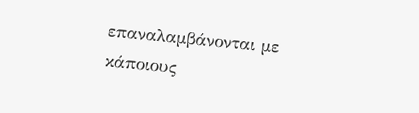επαναλαμβάνονται με κάποιους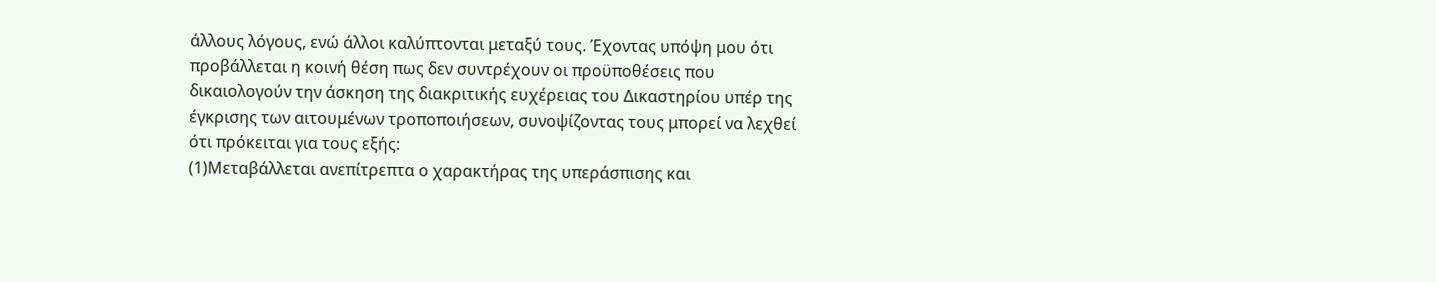άλλους λόγους, ενώ άλλοι καλύπτονται μεταξύ τους. Έχοντας υπόψη μου ότι προβάλλεται η κοινή θέση πως δεν συντρέχουν οι προϋποθέσεις που δικαιολογούν την άσκηση της διακριτικής ευχέρειας του Δικαστηρίου υπέρ της έγκρισης των αιτουμένων τροποποιήσεων, συνοψίζοντας τους μπορεί να λεχθεί ότι πρόκειται για τους εξής:
(1)Μεταβάλλεται ανεπίτρεπτα ο χαρακτήρας της υπεράσπισης και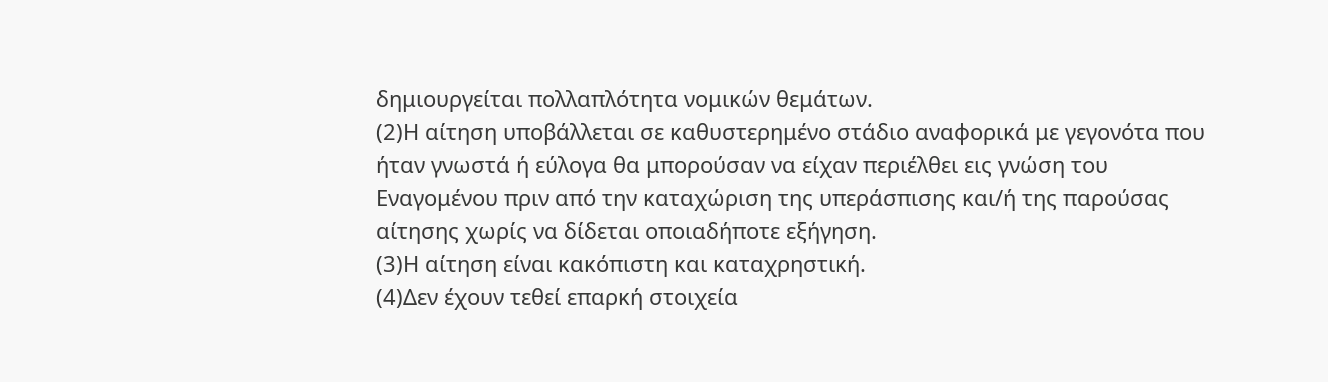δημιουργείται πολλαπλότητα νομικών θεμάτων.
(2)Η αίτηση υποβάλλεται σε καθυστερημένο στάδιο αναφορικά με γεγονότα που ήταν γνωστά ή εύλογα θα μπορούσαν να είχαν περιέλθει εις γνώση του Εναγομένου πριν από την καταχώριση της υπεράσπισης και/ή της παρούσας αίτησης χωρίς να δίδεται οποιαδήποτε εξήγηση.
(3)Η αίτηση είναι κακόπιστη και καταχρηστική.
(4)Δεν έχουν τεθεί επαρκή στοιχεία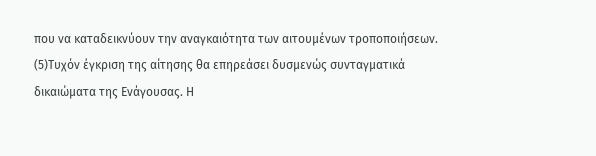που να καταδεικνύουν την αναγκαιότητα των αιτουμένων τροποποιήσεων.
(5)Τυχόν έγκριση της αίτησης θα επηρεάσει δυσμενώς συνταγματικά δικαιώματα της Ενάγουσας. Η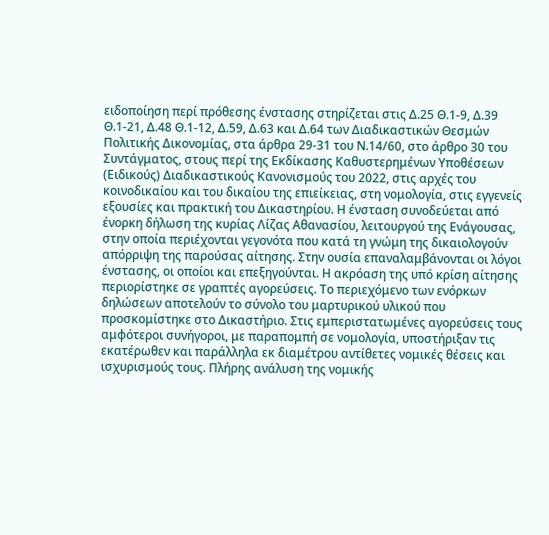ειδοποίηση περί πρόθεσης ένστασης στηρίζεται στις Δ.25 Θ.1-9, Δ.39 Θ.1-21, Δ.48 Θ.1-12, Δ.59, Δ.63 και Δ.64 των Διαδικαστικών Θεσμών Πολιτικής Δικονομίας, στα άρθρα 29-31 του Ν.14/60, στο άρθρο 30 του Συντάγματος, στους περί της Εκδίκασης Καθυστερημένων Υποθέσεων (Ειδικούς) Διαδικαστικούς Κανονισμούς του 2022, στις αρχές του κοινοδικαίου και του δικαίου της επιείκειας, στη νομολογία, στις εγγενείς εξουσίες και πρακτική του Δικαστηρίου. Η ένσταση συνοδεύεται από ένορκη δήλωση της κυρίας Λίζας Αθανασίου, λειτουργού της Ενάγουσας, στην οποία περιέχονται γεγονότα που κατά τη γνώμη της δικαιολογούν απόρριψη της παρούσας αίτησης. Στην ουσία επαναλαμβάνονται οι λόγοι ένστασης, οι οποίοι και επεξηγούνται. Η ακρόαση της υπό κρίση αίτησης περιορίστηκε σε γραπτές αγορεύσεις. Το περιεχόμενο των ενόρκων δηλώσεων αποτελούν το σύνολο του μαρτυρικού υλικού που προσκομίστηκε στο Δικαστήριο. Στις εμπεριστατωμένες αγορεύσεις τους αμφότεροι συνήγοροι, με παραπομπή σε νομολογία, υποστήριξαν τις εκατέρωθεν και παράλληλα εκ διαμέτρου αντίθετες νομικές θέσεις και ισχυρισμούς τους. Πλήρης ανάλυση της νομικής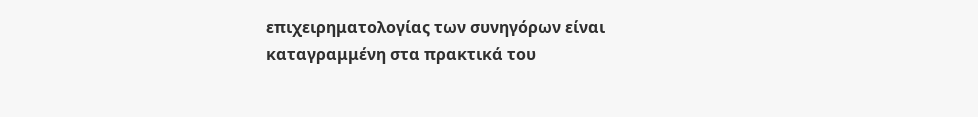επιχειρηματολογίας των συνηγόρων είναι καταγραμμένη στα πρακτικά του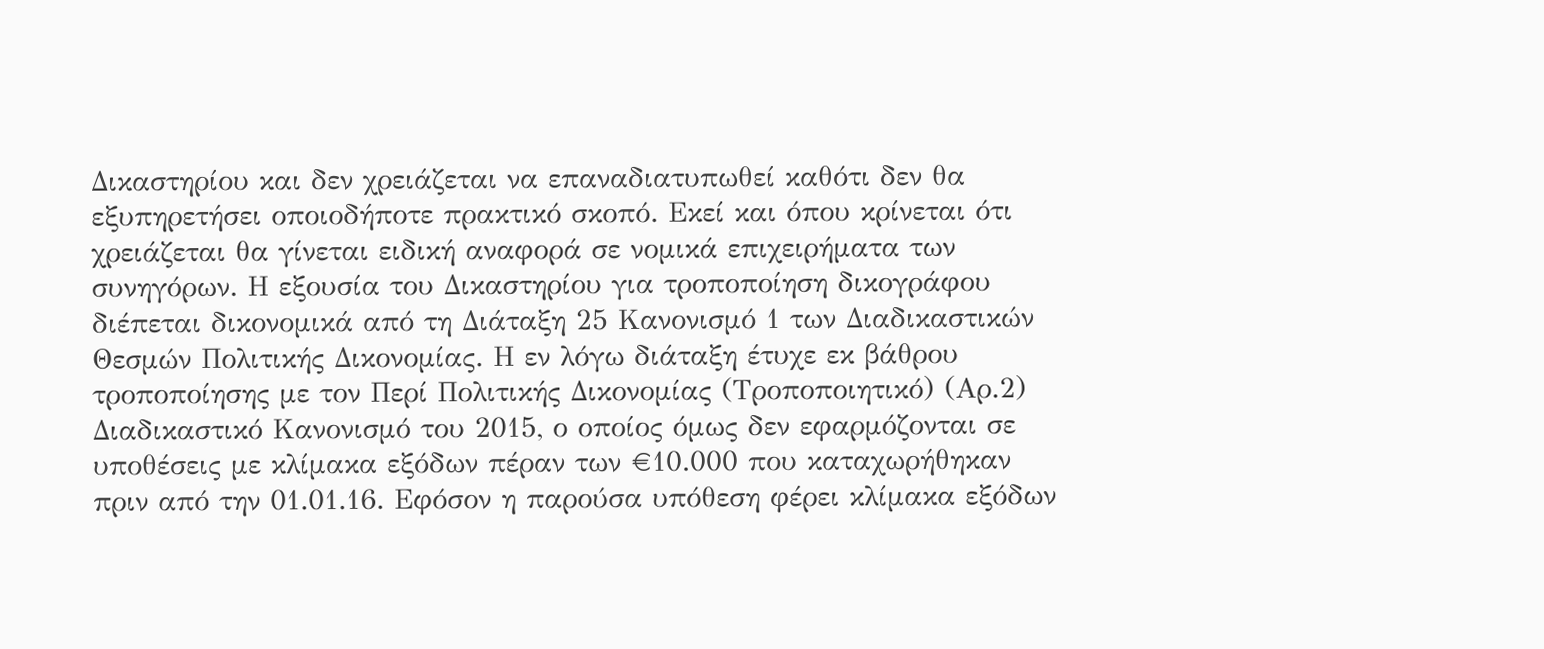Δικαστηρίου και δεν χρειάζεται να επαναδιατυπωθεί καθότι δεν θα εξυπηρετήσει οποιοδήποτε πρακτικό σκοπό. Εκεί και όπου κρίνεται ότι χρειάζεται θα γίνεται ειδική αναφορά σε νομικά επιχειρήματα των συνηγόρων. Η εξουσία του Δικαστηρίου για τροποποίηση δικογράφου διέπεται δικονομικά από τη Διάταξη 25 Κανονισμό 1 των Διαδικαστικών Θεσμών Πολιτικής Δικονομίας. Η εν λόγω διάταξη έτυχε εκ βάθρου τροποποίησης με τον Περί Πολιτικής Δικονομίας (Τροποποιητικό) (Αρ.2) Διαδικαστικό Κανονισμό του 2015, ο οποίος όμως δεν εφαρμόζονται σε υποθέσεις με κλίμακα εξόδων πέραν των €10.000 που καταχωρήθηκαν πριν από την 01.01.16. Εφόσον η παρούσα υπόθεση φέρει κλίμακα εξόδων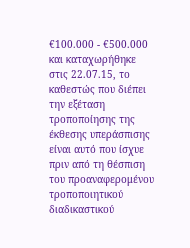€100.000 - €500.000 και καταχωρήθηκε στις 22.07.15, το καθεστώς που διέπει την εξέταση τροποποίησης της έκθεσης υπεράσπισης είναι αυτό που ίσχυε πριν από τη θέσπιση του προαναφερομένου τροποποιητικού διαδικαστικού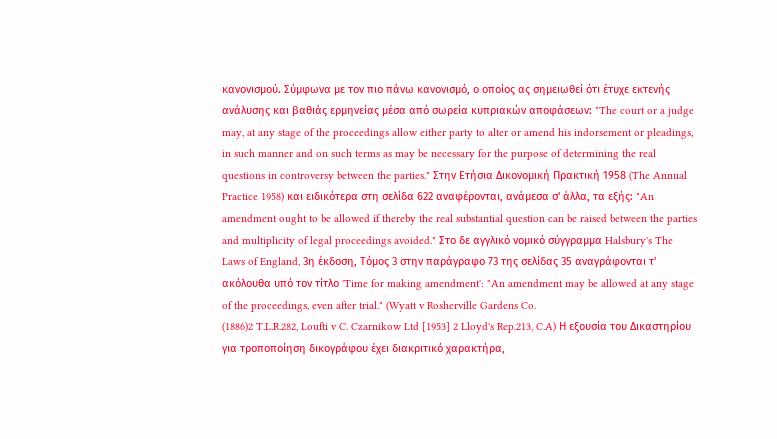κανονισμού. Σύμφωνα με τον πιο πάνω κανονισμό, ο οποίος ας σημειωθεί ότι έτυχε εκτενής ανάλυσης και βαθιάς ερμηνείας μέσα από σωρεία κυπριακών αποφάσεων: "The court or a judge may, at any stage of the proceedings allow either party to alter or amend his indorsement or pleadings, in such manner and on such terms as may be necessary for the purpose of determining the real questions in controversy between the parties." Στην Ετήσια Δικονομική Πρακτική 1958 (The Annual Practice 1958) και ειδικότερα στη σελίδα 622 αναφέρονται, ανάμεσα σ' άλλα, τα εξής: "An amendment ought to be allowed if thereby the real substantial question can be raised between the parties and multiplicity of legal proceedings avoided." Στο δε αγγλικό νομικό σύγγραμμα Halsbury's The Laws of England, 3η έκδοση, Τόμος 3 στην παράγραφο 73 της σελίδας 35 αναγράφονται τ' ακόλουθα υπό τον τίτλο 'Time for making amendment': "An amendment may be allowed at any stage of the proceedings, even after trial." (Wyatt v Rosherville Gardens Co.
(1886)2 T.L.R.282, Loufti v C. Czarnikow Ltd [1953] 2 Lloyd's Rep.213, C.A) Η εξουσία του Δικαστηρίου για τροποποίηση δικογράφου έχει διακριτικό χαρακτήρα,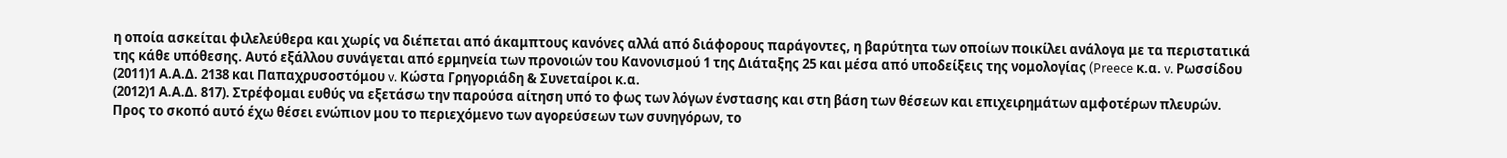η οποία ασκείται φιλελεύθερα και χωρίς να διέπεται από άκαμπτους κανόνες αλλά από διάφορους παράγοντες, η βαρύτητα των οποίων ποικίλει ανάλογα με τα περιστατικά της κάθε υπόθεσης. Αυτό εξάλλου συνάγεται από ερμηνεία των προνοιών του Κανονισμού 1 της Διάταξης 25 και μέσα από υποδείξεις της νομολογίας (Preece κ.α. v. Ρωσσίδου
(2011)1 Α.Α.Δ. 2138 και Παπαχρυσοστόμου v. Κώστα Γρηγοριάδη & Συνεταίροι κ.α.
(2012)1 Α.Α.Δ. 817). Στρέφομαι ευθύς να εξετάσω την παρούσα αίτηση υπό το φως των λόγων ένστασης και στη βάση των θέσεων και επιχειρημάτων αμφοτέρων πλευρών. Προς το σκοπό αυτό έχω θέσει ενώπιον μου το περιεχόμενο των αγορεύσεων των συνηγόρων, το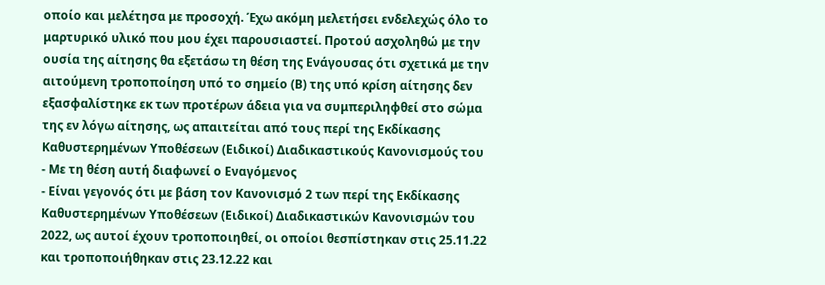οποίο και μελέτησα με προσοχή. Έχω ακόμη μελετήσει ενδελεχώς όλο το μαρτυρικό υλικό που μου έχει παρουσιαστεί. Προτού ασχοληθώ με την ουσία της αίτησης θα εξετάσω τη θέση της Ενάγουσας ότι σχετικά με την αιτούμενη τροποποίηση υπό το σημείο (Β) της υπό κρίση αίτησης δεν εξασφαλίστηκε εκ των προτέρων άδεια για να συμπεριληφθεί στο σώμα της εν λόγω αίτησης, ως απαιτείται από τους περί της Εκδίκασης Καθυστερημένων Υποθέσεων (Ειδικοί) Διαδικαστικούς Κανονισμούς του
- Με τη θέση αυτή διαφωνεί ο Εναγόμενος
- Είναι γεγονός ότι με βάση τον Κανονισμό 2 των περί της Εκδίκασης Καθυστερημένων Υποθέσεων (Ειδικοί) Διαδικαστικών Κανονισμών του 2022, ως αυτοί έχουν τροποποιηθεί, οι οποίοι θεσπίστηκαν στις 25.11.22 και τροποποιήθηκαν στις 23.12.22 και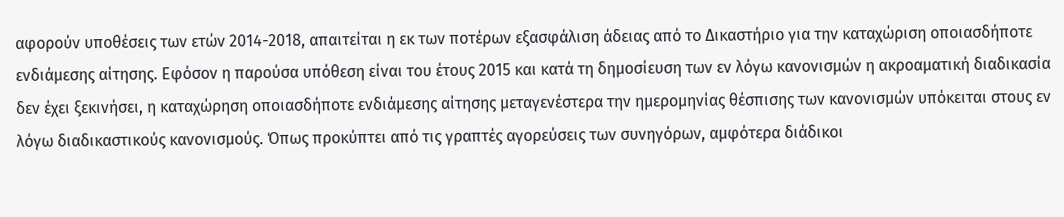αφορούν υποθέσεις των ετών 2014-2018, απαιτείται η εκ των ποτέρων εξασφάλιση άδειας από το Δικαστήριο για την καταχώριση οποιασδήποτε ενδιάμεσης αίτησης. Εφόσον η παρούσα υπόθεση είναι του έτους 2015 και κατά τη δημοσίευση των εν λόγω κανονισμών η ακροαματική διαδικασία δεν έχει ξεκινήσει, η καταχώρηση οποιασδήποτε ενδιάμεσης αίτησης μεταγενέστερα την ημερομηνίας θέσπισης των κανονισμών υπόκειται στους εν λόγω διαδικαστικούς κανονισμούς. Όπως προκύπτει από τις γραπτές αγορεύσεις των συνηγόρων, αμφότερα διάδικοι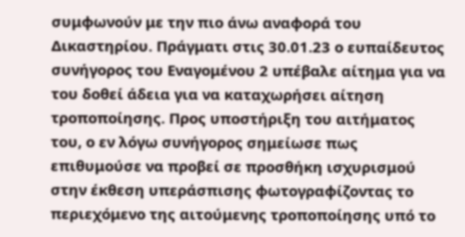συμφωνούν με την πιο άνω αναφορά του Δικαστηρίου. Πράγματι στις 30.01.23 ο ευπαίδευτος συνήγορος του Εναγομένου 2 υπέβαλε αίτημα για να του δοθεί άδεια για να καταχωρήσει αίτηση τροποποίησης. Προς υποστήριξη του αιτήματος του, ο εν λόγω συνήγορος σημείωσε πως επιθυμούσε να προβεί σε προσθήκη ισχυρισμού στην έκθεση υπεράσπισης φωτογραφίζοντας το περιεχόμενο της αιτούμενης τροποποίησης υπό το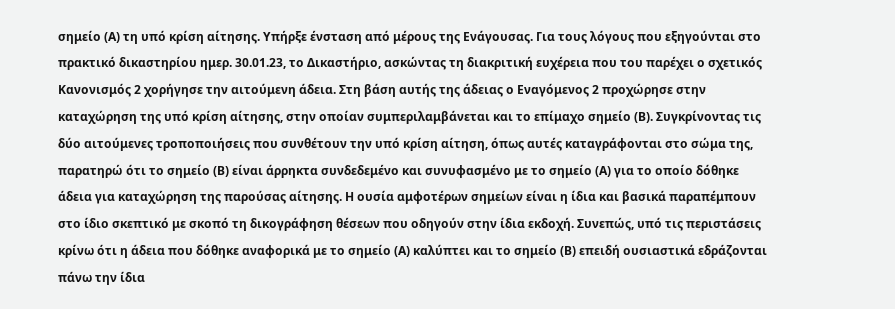σημείο (Α) τη υπό κρίση αίτησης. Υπήρξε ένσταση από μέρους της Ενάγουσας. Για τους λόγους που εξηγούνται στο πρακτικό δικαστηρίου ημερ. 30.01.23, το Δικαστήριο, ασκώντας τη διακριτική ευχέρεια που του παρέχει ο σχετικός Κανονισμός 2 χορήγησε την αιτούμενη άδεια. Στη βάση αυτής της άδειας ο Εναγόμενος 2 προχώρησε στην καταχώρηση της υπό κρίση αίτησης, στην οποίαν συμπεριλαμβάνεται και το επίμαχο σημείο (Β). Συγκρίνοντας τις δύο αιτούμενες τροποποιήσεις που συνθέτουν την υπό κρίση αίτηση, όπως αυτές καταγράφονται στο σώμα της, παρατηρώ ότι το σημείο (Β) είναι άρρηκτα συνδεδεμένο και συνυφασμένο με το σημείο (Α) για το οποίο δόθηκε άδεια για καταχώρηση της παρούσας αίτησης. Η ουσία αμφοτέρων σημείων είναι η ίδια και βασικά παραπέμπουν στο ίδιο σκεπτικό με σκοπό τη δικογράφηση θέσεων που οδηγούν στην ίδια εκδοχή. Συνεπώς, υπό τις περιστάσεις κρίνω ότι η άδεια που δόθηκε αναφορικά με το σημείο (Α) καλύπτει και το σημείο (Β) επειδή ουσιαστικά εδράζονται πάνω την ίδια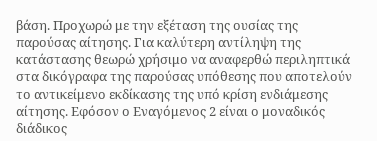βάση. Προχωρώ με την εξέταση της ουσίας της παρούσας αίτησης. Για καλύτερη αντίληψη της κατάστασης θεωρώ χρήσιμο να αναφερθώ περιληπτικά στα δικόγραφα της παρούσας υπόθεσης που αποτελούν το αντικείμενο εκδίκασης της υπό κρίση ενδιάμεσης αίτησης. Εφόσον ο Εναγόμενος 2 είναι ο μοναδικός διάδικος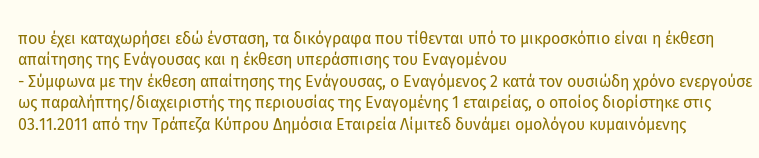που έχει καταχωρήσει εδώ ένσταση, τα δικόγραφα που τίθενται υπό το μικροσκόπιο είναι η έκθεση απαίτησης της Ενάγουσας και η έκθεση υπεράσπισης του Εναγομένου
- Σύμφωνα με την έκθεση απαίτησης της Ενάγουσας, ο Εναγόμενος 2 κατά τον ουσιώδη χρόνο ενεργούσε ως παραλήπτης/διαχειριστής της περιουσίας της Εναγομένης 1 εταιρείας, ο οποίος διορίστηκε στις 03.11.2011 από την Τράπεζα Κύπρου Δημόσια Εταιρεία Λίμιτεδ δυνάμει ομολόγου κυμαινόμενης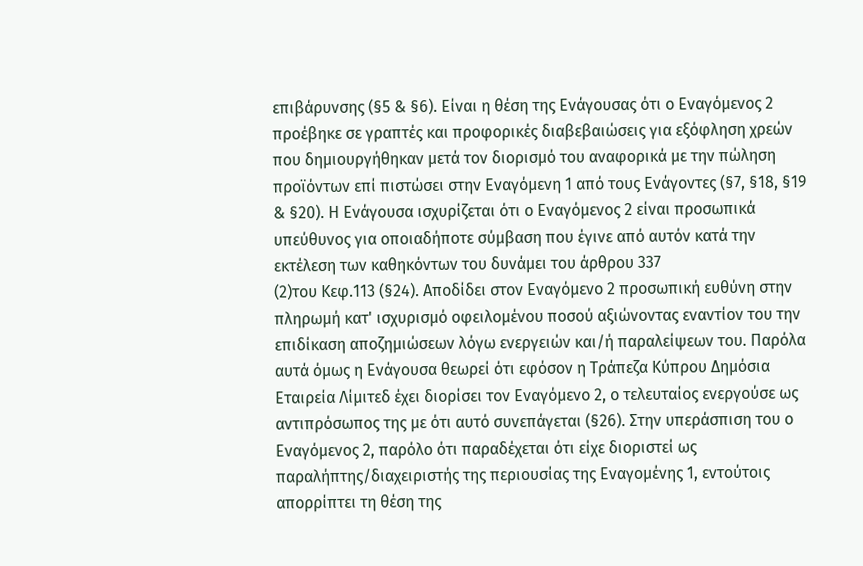επιβάρυνσης (§5 & §6). Είναι η θέση της Ενάγουσας ότι ο Εναγόμενος 2 προέβηκε σε γραπτές και προφορικές διαβεβαιώσεις για εξόφληση χρεών που δημιουργήθηκαν μετά τον διορισμό του αναφορικά με την πώληση προϊόντων επί πιστώσει στην Εναγόμενη 1 από τους Ενάγοντες (§7, §18, §19 & §20). Η Ενάγουσα ισχυρίζεται ότι ο Εναγόμενος 2 είναι προσωπικά υπεύθυνος για οποιαδήποτε σύμβαση που έγινε από αυτόν κατά την εκτέλεση των καθηκόντων του δυνάμει του άρθρου 337
(2)του Κεφ.113 (§24). Αποδίδει στον Εναγόμενο 2 προσωπική ευθύνη στην πληρωμή κατ' ισχυρισμό οφειλομένου ποσού αξιώνοντας εναντίον του την επιδίκαση αποζημιώσεων λόγω ενεργειών και/ή παραλείψεων του. Παρόλα αυτά όμως η Ενάγουσα θεωρεί ότι εφόσον η Τράπεζα Κύπρου Δημόσια Εταιρεία Λίμιτεδ έχει διορίσει τον Εναγόμενο 2, ο τελευταίος ενεργούσε ως αντιπρόσωπος της με ότι αυτό συνεπάγεται (§26). Στην υπεράσπιση του ο Εναγόμενος 2, παρόλο ότι παραδέχεται ότι είχε διοριστεί ως παραλήπτης/διαχειριστής της περιουσίας της Εναγομένης 1, εντούτοις απορρίπτει τη θέση της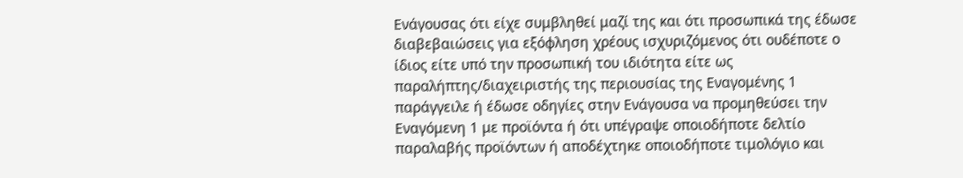Ενάγουσας ότι είχε συμβληθεί μαζί της και ότι προσωπικά της έδωσε διαβεβαιώσεις για εξόφληση χρέους ισχυριζόμενος ότι ουδέποτε ο ίδιος είτε υπό την προσωπική του ιδιότητα είτε ως παραλήπτης/διαχειριστής της περιουσίας της Εναγομένης 1 παράγγειλε ή έδωσε οδηγίες στην Ενάγουσα να προμηθεύσει την Εναγόμενη 1 με προϊόντα ή ότι υπέγραψε οποιοδήποτε δελτίο παραλαβής προϊόντων ή αποδέχτηκε οποιοδήποτε τιμολόγιο και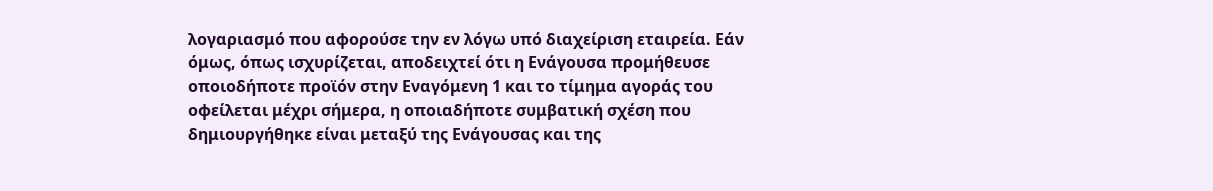λογαριασμό που αφορούσε την εν λόγω υπό διαχείριση εταιρεία. Εάν όμως, όπως ισχυρίζεται, αποδειχτεί ότι η Ενάγουσα προμήθευσε οποιοδήποτε προϊόν στην Εναγόμενη 1 και το τίμημα αγοράς του οφείλεται μέχρι σήμερα, η οποιαδήποτε συμβατική σχέση που δημιουργήθηκε είναι μεταξύ της Ενάγουσας και της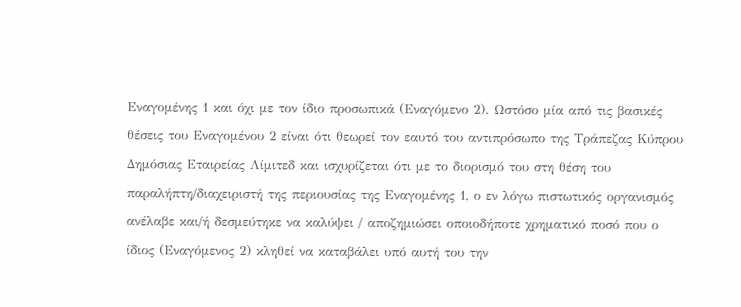Εναγομένης 1 και όχι με τον ίδιο προσωπικά (Εναγόμενο 2). Ωστόσο μία από τις βασικές θέσεις του Εναγομένου 2 είναι ότι θεωρεί τον εαυτό του αντιπρόσωπο της Τράπεζας Κύπρου Δημόσιας Εταιρείας Λίμιτεδ και ισχυρίζεται ότι με το διορισμό του στη θέση του παραλήπτη/διαχειριστή της περιουσίας της Εναγομένης 1, ο εν λόγω πιστωτικός οργανισμός ανέλαβε και/ή δεσμεύτηκε να καλύψει / αποζημιώσει οποιοδήποτε χρηματικό ποσό που ο ίδιος (Εναγόμενος 2) κληθεί να καταβάλει υπό αυτή του την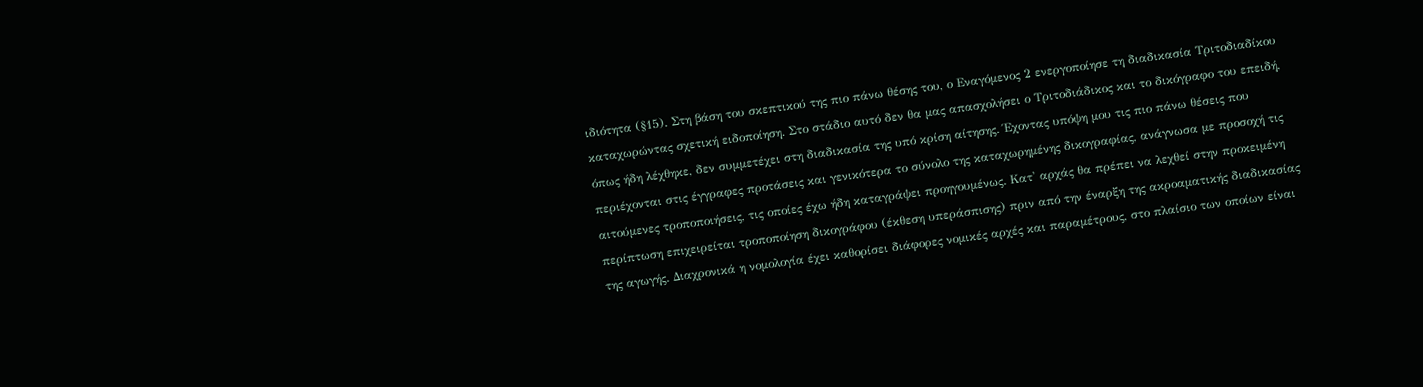ιδιότητα (§15). Στη βάση του σκεπτικού της πιο πάνω θέσης του, ο Εναγόμενος 2 ενεργοποίησε τη διαδικασία Τριτοδιαδίκου καταχωρώντας σχετική ειδοποίηση. Στο στάδιο αυτό δεν θα μας απασχολήσει ο Τριτοδιάδικος και το δικόγραφο του επειδή, όπως ήδη λέχθηκε, δεν συμμετέχει στη διαδικασία της υπό κρίση αίτησης. Έχοντας υπόψη μου τις πιο πάνω θέσεις που περιέχονται στις έγγραφες προτάσεις και γενικότερα το σύνολο της καταχωρημένης δικογραφίας, ανάγνωσα με προσοχή τις αιτούμενες τροποποιήσεις, τις οποίες έχω ήδη καταγράψει προηγουμένως. Κατ' αρχάς θα πρέπει να λεχθεί στην προκειμένη περίπτωση επιχειρείται τροποποίηση δικογράφου (έκθεση υπεράσπισης) πριν από την έναρξη της ακροαματικής διαδικασίας της αγωγής. Διαχρονικά η νομολογία έχει καθορίσει διάφορες νομικές αρχές και παραμέτρους, στο πλαίσιο των οποίων είναι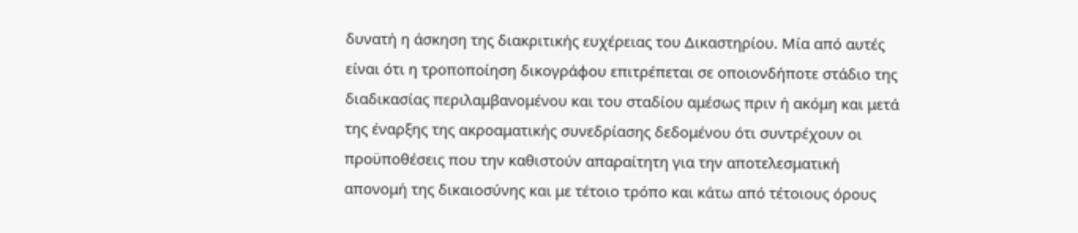δυνατή η άσκηση της διακριτικής ευχέρειας του Δικαστηρίου. Μία από αυτές είναι ότι η τροποποίηση δικογράφου επιτρέπεται σε οποιονδήποτε στάδιο της διαδικασίας περιλαμβανομένου και του σταδίου αμέσως πριν ή ακόμη και μετά της έναρξης της ακροαματικής συνεδρίασης δεδομένου ότι συντρέχουν οι προϋποθέσεις που την καθιστούν απαραίτητη για την αποτελεσματική απονομή της δικαιοσύνης και με τέτοιο τρόπο και κάτω από τέτοιους όρους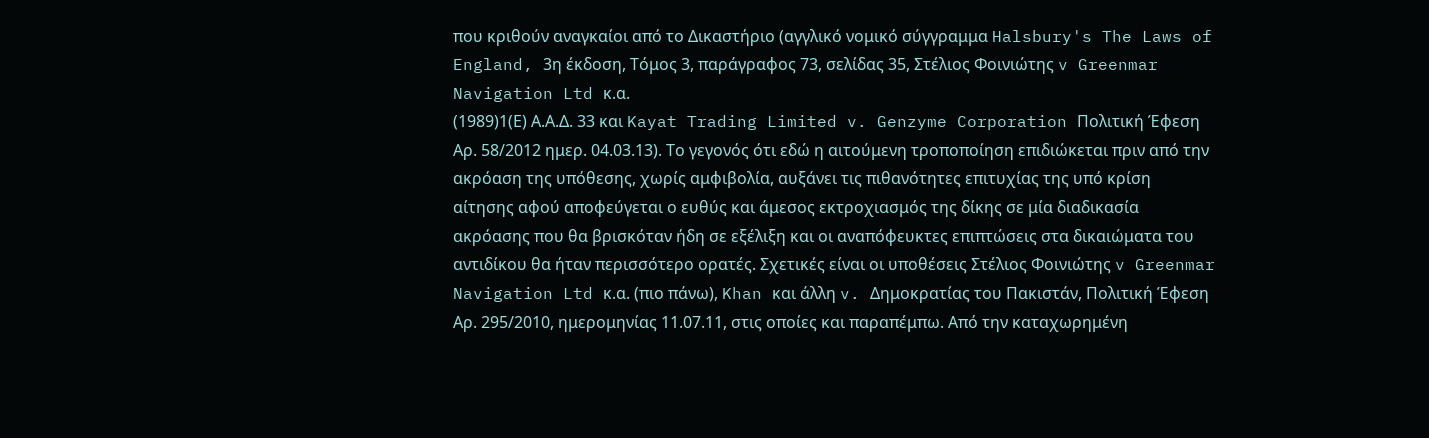που κριθούν αναγκαίοι από το Δικαστήριο (αγγλικό νομικό σύγγραμμα Halsbury's The Laws of England, 3η έκδοση, Τόμος 3, παράγραφος 73, σελίδας 35, Στέλιος Φοινιώτης v Greenmar Navigation Ltd κ.α.
(1989)1(Ε) Α.Α.Δ. 33 και Kayat Trading Limited v. Genzyme Corporation Πολιτική Έφεση Αρ. 58/2012 ημερ. 04.03.13). Το γεγονός ότι εδώ η αιτούμενη τροποποίηση επιδιώκεται πριν από την ακρόαση της υπόθεσης, χωρίς αμφιβολία, αυξάνει τις πιθανότητες επιτυχίας της υπό κρίση αίτησης αφού αποφεύγεται ο ευθύς και άμεσος εκτροχιασμός της δίκης σε μία διαδικασία ακρόασης που θα βρισκόταν ήδη σε εξέλιξη και οι αναπόφευκτες επιπτώσεις στα δικαιώματα του αντιδίκου θα ήταν περισσότερο ορατές. Σχετικές είναι οι υποθέσεις Στέλιος Φοινιώτης v Greenmar Navigation Ltd κ.α. (πιο πάνω), Khan και άλλη v. Δημοκρατίας του Πακιστάν, Πολιτική Έφεση Αρ. 295/2010, ημερομηνίας 11.07.11, στις οποίες και παραπέμπω. Από την καταχωρημένη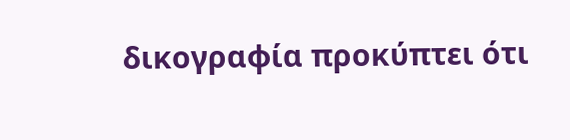δικογραφία προκύπτει ότι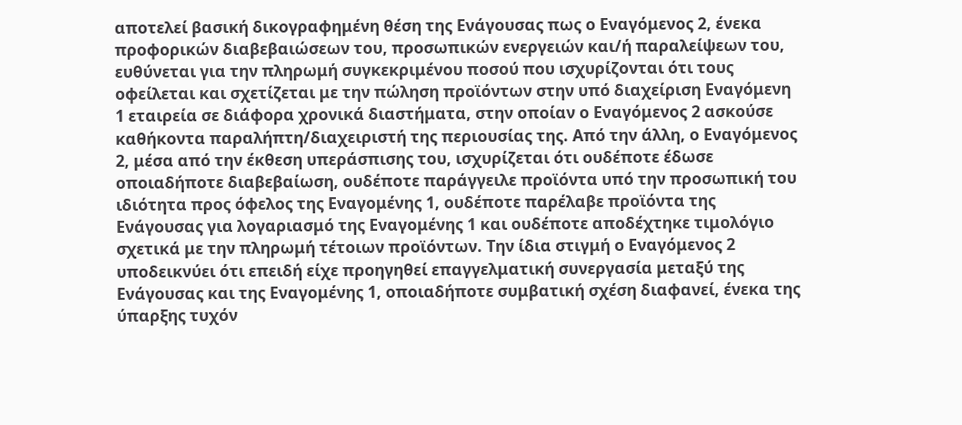αποτελεί βασική δικογραφημένη θέση της Ενάγουσας πως ο Εναγόμενος 2, ένεκα προφορικών διαβεβαιώσεων του, προσωπικών ενεργειών και/ή παραλείψεων του, ευθύνεται για την πληρωμή συγκεκριμένου ποσού που ισχυρίζονται ότι τους οφείλεται και σχετίζεται με την πώληση προϊόντων στην υπό διαχείριση Εναγόμενη 1 εταιρεία σε διάφορα χρονικά διαστήματα, στην οποίαν ο Εναγόμενος 2 ασκούσε καθήκοντα παραλήπτη/διαχειριστή της περιουσίας της. Από την άλλη, ο Εναγόμενος 2, μέσα από την έκθεση υπεράσπισης του, ισχυρίζεται ότι ουδέποτε έδωσε οποιαδήποτε διαβεβαίωση, ουδέποτε παράγγειλε προϊόντα υπό την προσωπική του ιδιότητα προς όφελος της Εναγομένης 1, ουδέποτε παρέλαβε προϊόντα της Ενάγουσας για λογαριασμό της Εναγομένης 1 και ουδέποτε αποδέχτηκε τιμολόγιο σχετικά με την πληρωμή τέτοιων προϊόντων. Την ίδια στιγμή ο Εναγόμενος 2 υποδεικνύει ότι επειδή είχε προηγηθεί επαγγελματική συνεργασία μεταξύ της Ενάγουσας και της Εναγομένης 1, οποιαδήποτε συμβατική σχέση διαφανεί, ένεκα της ύπαρξης τυχόν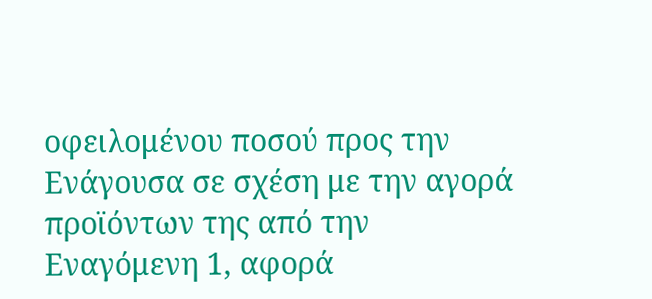οφειλομένου ποσού προς την Ενάγουσα σε σχέση με την αγορά προϊόντων της από την Εναγόμενη 1, αφορά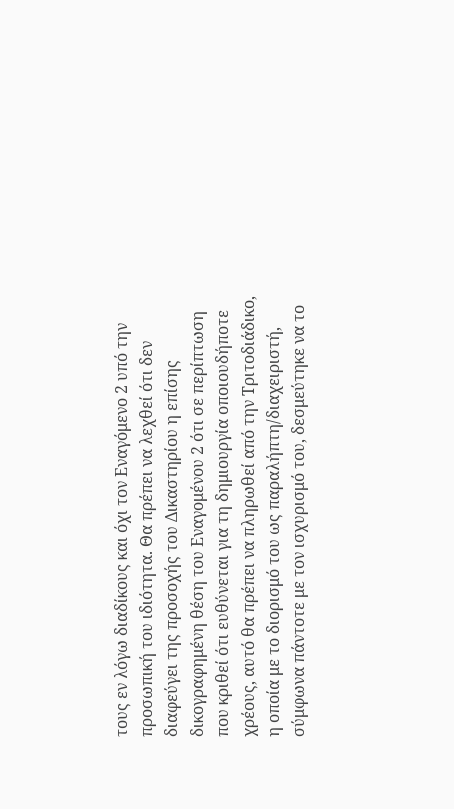τους εν λόγω διαδίκους και όχι τον Εναγόμενο 2 υπό την προσωπική του ιδιότητα. Θα πρέπει να λεχθεί ότι δεν διαφεύγει της προσοχής του Δικαστηρίου η επίσης δικογραφημένη θέση του Εναγομένου 2 ότι σε περίπτωση που κριθεί ότι ευθύνεται για τη δημιουργία οποιουδήποτε χρέους, αυτό θα πρέπει να πληρωθεί από την Τριτοδιάδικο, η οποία με το διορισμό του ως παραλήπτη/διαχειριστή, σύμφωνα πάντοτε με τον ισχυρισμό του, δεσμεύτηκε να το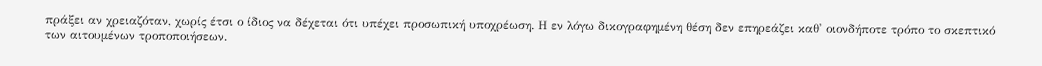πράξει αν χρειαζόταν, χωρίς έτσι ο ίδιος να δέχεται ότι υπέχει προσωπική υποχρέωση. Η εν λόγω δικογραφημένη θέση δεν επηρεάζει καθ' οιονδήποτε τρόπο το σκεπτικό των αιτουμένων τροποποιήσεων.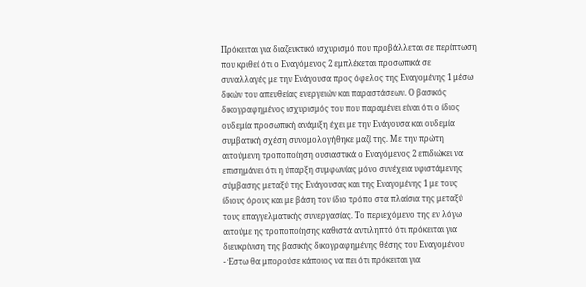Πρόκειται για διαζευκτικό ισχυρισμό που προβάλλεται σε περίπτωση που κριθεί ότι ο Εναγόμενος 2 εμπλέκεται προσωπικά σε συναλλαγές με την Ενάγουσα προς όφελος της Εναγομένης 1 μέσω δικών του απευθείας ενεργειών και παραστάσεων. Ο βασικός δικογραφημένος ισχυρισμός του που παραμένει είναι ότι ο ίδιος ουδεμία προσωπική ανάμιξη έχει με την Ενάγουσα και ουδεμία συμβατική σχέση συνομολογήθηκε μαζί της. Με την πρώτη αιτούμενη τροποποίηση ουσιαστικά ο Εναγόμενος 2 επιδιώκει να επισημάνει ότι η ύπαρξη συμφωνίας μόνο συνέχεια υφιστάμενης σύμβασης μεταξύ της Ενάγουσας και της Εναγομένης 1 με τους ίδιους όρους και με βάση τον ίδιο τρόπο στα πλαίσια της μεταξύ τους επαγγελματικής συνεργασίας. Το περιεχόμενο της εν λόγω αιτούμε ης τροποποίησης καθιστά αντιληπτό ότι πρόκειται για διευκρίνιση της βασικής δικογραφημένης θέσης του Εναγομένου
- Έστω θα μπορούσε κάποιος να πει ότι πρόκειται για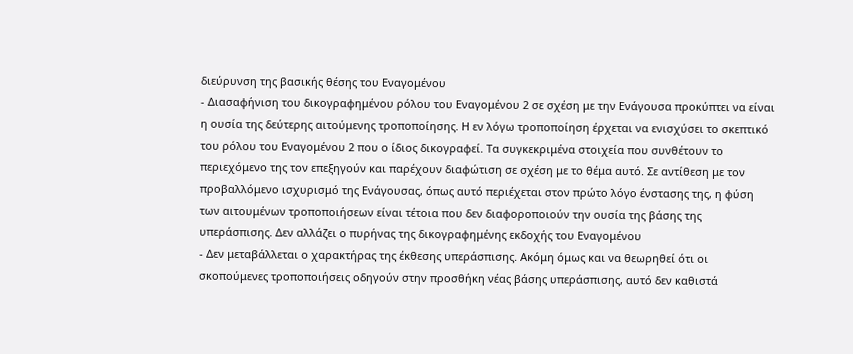διεύρυνση της βασικής θέσης του Εναγομένου
- Διασαφήνιση του δικογραφημένου ρόλου του Εναγομένου 2 σε σχέση με την Ενάγουσα προκύπτει να είναι η ουσία της δεύτερης αιτούμενης τροποποίησης. Η εν λόγω τροποποίηση έρχεται να ενισχύσει το σκεπτικό του ρόλου του Εναγομένου 2 που ο ίδιος δικογραφεί. Τα συγκεκριμένα στοιχεία που συνθέτουν το περιεχόμενο της τον επεξηγούν και παρέχουν διαφώτιση σε σχέση με το θέμα αυτό. Σε αντίθεση με τον προβαλλόμενο ισχυρισμό της Ενάγουσας, όπως αυτό περιέχεται στον πρώτο λόγο ένστασης της, η φύση των αιτουμένων τροποποιήσεων είναι τέτοια που δεν διαφοροποιούν την ουσία της βάσης της υπεράσπισης. Δεν αλλάζει ο πυρήνας της δικογραφημένης εκδοχής του Εναγομένου
- Δεν μεταβάλλεται ο χαρακτήρας της έκθεσης υπεράσπισης. Ακόμη όμως και να θεωρηθεί ότι οι σκοπούμενες τροποποιήσεις οδηγούν στην προσθήκη νέας βάσης υπεράσπισης, αυτό δεν καθιστά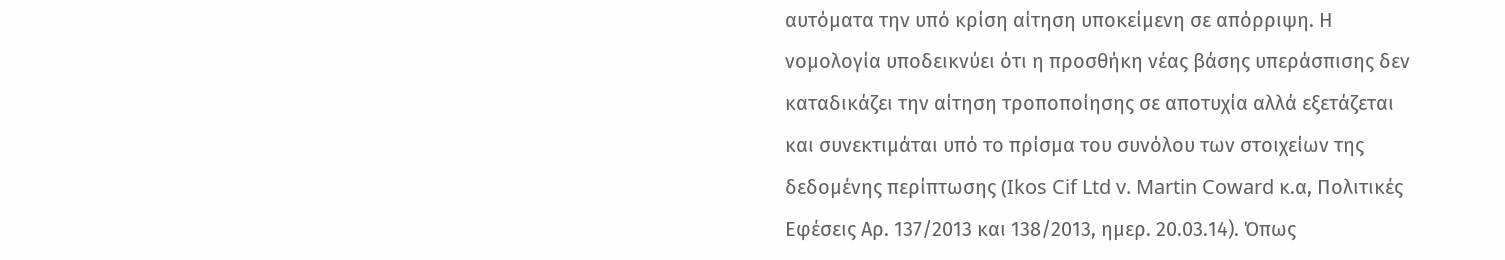αυτόματα την υπό κρίση αίτηση υποκείμενη σε απόρριψη. Η νομολογία υποδεικνύει ότι η προσθήκη νέας βάσης υπεράσπισης δεν καταδικάζει την αίτηση τροποποίησης σε αποτυχία αλλά εξετάζεται και συνεκτιμάται υπό το πρίσμα του συνόλου των στοιχείων της δεδομένης περίπτωσης (Ikos Cif Ltd v. Martin Coward κ.α, Πολιτικές Εφέσεις Αρ. 137/2013 και 138/2013, ημερ. 20.03.14). Όπως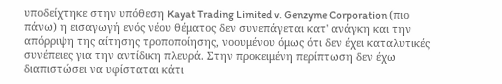υποδείχτηκε στην υπόθεση Kayat Trading Limited v. Genzyme Corporation (πιο πάνω) η εισαγωγή ενός νέου θέματος δεν συνεπάγεται κατ' ανάγκη και την απόρριψη της αίτησης τροποποίησης, νοουμένου όμως ότι δεν έχει καταλυτικές συνέπειες για την αντίδικη πλευρά. Στην προκειμένη περίπτωση δεν έχω διαπιστώσει να υφίσταται κάτι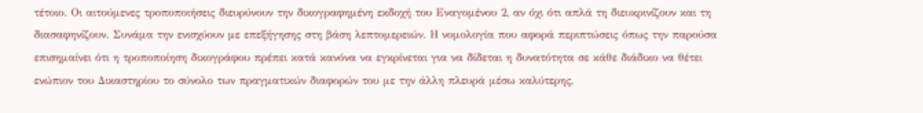τέτοιο. Οι αιτούμενες τροποποιήσεις διευρύνουν την δικογραφημένη εκδοχή του Εναγομένου 2, αν όχι ότι απλά τη διευκρινίζουν και τη διασαφηνίζουν. Συνάμα την ενισχύουν με επεξήγησης στη βάση λεπτομερειών. Η νομολογία που αφορά περιπτώσεις όπως την παρούσα επισημαίνει ότι η τροποποίηση δικογράφου πρέπει κατά κανόνα να εγκρίνεται για να δίδεται η δυνατότητα σε κάθε διάδικο να θέτει ενώπιον του Δικαστηρίου το σύνολο των πραγματικών διαφορών του με την άλλη πλευρά μέσω καλύτερης,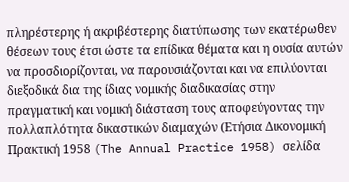πληρέστερης ή ακριβέστερης διατύπωσης των εκατέρωθεν θέσεων τους έτσι ώστε τα επίδικα θέματα και η ουσία αυτών να προσδιορίζονται, να παρουσιάζονται και να επιλύονται διεξοδικά δια της ίδιας νομικής διαδικασίας στην πραγματική και νομική διάσταση τους αποφεύγοντας την πολλαπλότητα δικαστικών διαμαχών (Ετήσια Δικονομική Πρακτική 1958 (The Annual Practice 1958) σελίδα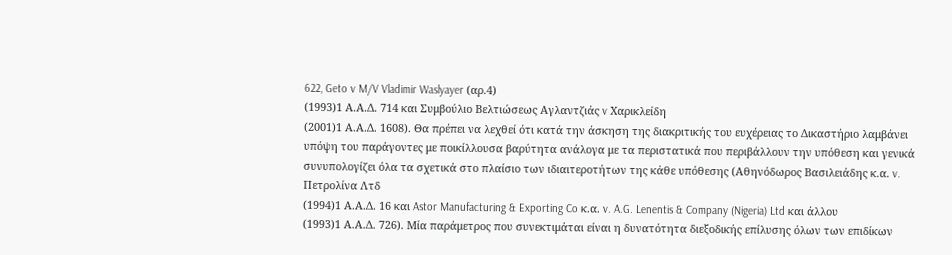622, Geto v M/V Vladimir Waslyayer (αρ.4)
(1993)1 Α.Α.Δ. 714 και Συμβούλιο Βελτιώσεως Αγλαντζιάς v Χαρικλείδη
(2001)1 Α.Α.Δ. 1608). Θα πρέπει να λεχθεί ότι κατά την άσκηση της διακριτικής του ευχέρειας το Δικαστήριο λαμβάνει υπόψη του παράγοντες με ποικίλλουσα βαρύτητα ανάλογα με τα περιστατικά που περιβάλλουν την υπόθεση και γενικά συνυπολογίζει όλα τα σχετικά στο πλαίσιο των ιδιαιτεροτήτων της κάθε υπόθεσης (Αθηνόδωρος Βασιλειάδης κ.α. v. Πετρολίνα Λτδ
(1994)1 Α.Α.Δ. 16 και Astor Manufacturing & Exporting Co κ.α. v. A.G. Lenentis & Company (Nigeria) Ltd και άλλου
(1993)1 Α.Α.Δ. 726). Μία παράμετρος που συνεκτιμάται είναι η δυνατότητα διεξοδικής επίλυσης όλων των επιδίκων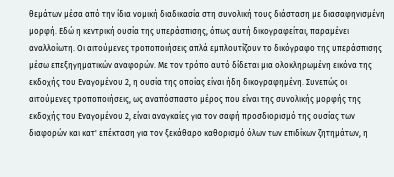θεμάτων μέσα από την ίδια νομική διαδικασία στη συνολική τους διάσταση με διασαφηνισμένη μορφή. Εδώ η κεντρική ουσία της υπεράσπισης, όπως αυτή δικογραφείται, παραμένει αναλλοίωτη. Οι αιτούμενες τροποποιήσεις απλά εμπλουτίζουν το δικόγραφο της υπεράσπισης μέσω επεξηγηματικών αναφορών. Με τον τρόπο αυτό δίδεται μια ολοκληρωμένη εικόνα της εκδοχής του Εναγομένου 2, η ουσία της οποίας είναι ήδη δικογραφημένη. Συνεπώς οι αιτούμενες τροποποιήσεις, ως αναπόσπαστο μέρος που είναι της συνολικής μορφής της εκδοχής του Εναγομένου 2, είναι αναγκαίες για τον σαφή προσδιορισμό της ουσίας των διαφορών και κατ' επέκταση για τον ξεκάθαρο καθορισμό όλων των επιδίκων ζητημάτων, η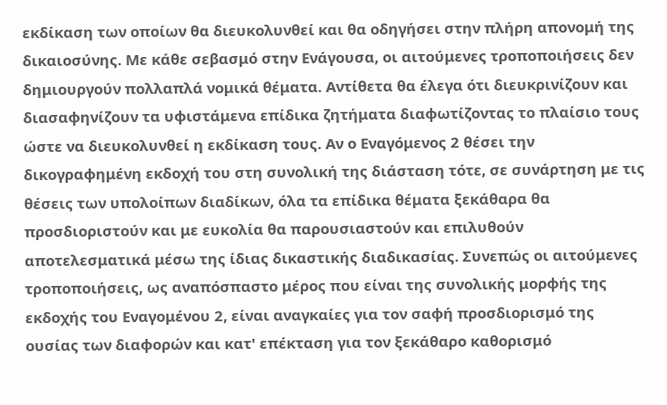εκδίκαση των οποίων θα διευκολυνθεί και θα οδηγήσει στην πλήρη απονομή της δικαιοσύνης. Με κάθε σεβασμό στην Ενάγουσα, οι αιτούμενες τροποποιήσεις δεν δημιουργούν πολλαπλά νομικά θέματα. Αντίθετα θα έλεγα ότι διευκρινίζουν και διασαφηνίζουν τα υφιστάμενα επίδικα ζητήματα διαφωτίζοντας το πλαίσιο τους ώστε να διευκολυνθεί η εκδίκαση τους. Αν ο Εναγόμενος 2 θέσει την δικογραφημένη εκδοχή του στη συνολική της διάσταση τότε, σε συνάρτηση με τις θέσεις των υπολοίπων διαδίκων, όλα τα επίδικα θέματα ξεκάθαρα θα προσδιοριστούν και με ευκολία θα παρουσιαστούν και επιλυθούν αποτελεσματικά μέσω της ίδιας δικαστικής διαδικασίας. Συνεπώς οι αιτούμενες τροποποιήσεις, ως αναπόσπαστο μέρος που είναι της συνολικής μορφής της εκδοχής του Εναγομένου 2, είναι αναγκαίες για τον σαφή προσδιορισμό της ουσίας των διαφορών και κατ' επέκταση για τον ξεκάθαρο καθορισμό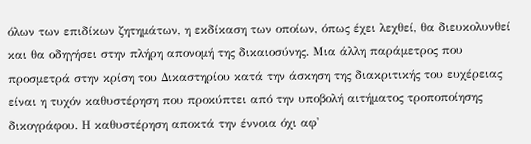όλων των επιδίκων ζητημάτων, η εκδίκαση των οποίων, όπως έχει λεχθεί, θα διευκολυνθεί και θα οδηγήσει στην πλήρη απονομή της δικαιοσύνης. Μια άλλη παράμετρος που προσμετρά στην κρίση του Δικαστηρίου κατά την άσκηση της διακριτικής του ευχέρειας είναι η τυχόν καθυστέρηση που προκύπτει από την υποβολή αιτήματος τροποποίησης δικογράφου. Η καθυστέρηση αποκτά την έννοια όχι αφ'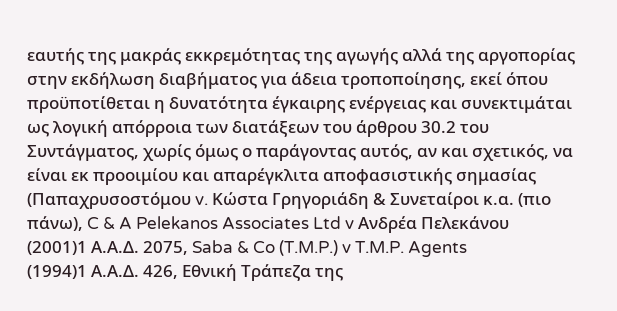εαυτής της μακράς εκκρεμότητας της αγωγής αλλά της αργοπορίας στην εκδήλωση διαβήματος για άδεια τροποποίησης, εκεί όπου προϋποτίθεται η δυνατότητα έγκαιρης ενέργειας και συνεκτιμάται ως λογική απόρροια των διατάξεων του άρθρου 30.2 του Συντάγματος, χωρίς όμως ο παράγοντας αυτός, αν και σχετικός, να είναι εκ προοιμίου και απαρέγκλιτα αποφασιστικής σημασίας (Παπαχρυσοστόμου v. Κώστα Γρηγοριάδη & Συνεταίροι κ.α. (πιο πάνω), C & A Pelekanos Associates Ltd v Ανδρέα Πελεκάνου
(2001)1 Α.Α.Δ. 2075, Saba & Co (T.M.P.) v T.M.P. Agents
(1994)1 Α.Α.Δ. 426, Εθνική Τράπεζα της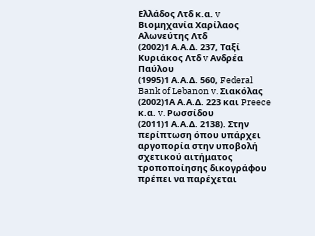Ελλάδος Λτδ κ.α. v Βιομηχανία Χαρίλαος Αλωνεύτης Λτδ
(2002)1 Α.Α.Δ. 237, Ταξί Κυριάκος Λτδ v Ανδρέα Παύλου
(1995)1 Α.Α.Δ. 560, Federal Bank of Lebanon v. Σιακόλας
(2002)1Α Α.Α.Δ. 223 και Preece κ.α. v. Ρωσσίδου
(2011)1 Α.Α.Δ. 2138). Στην περίπτωση όπου υπάρχει αργοπορία στην υποβολή σχετικού αιτήματος τροποποίησης δικογράφου πρέπει να παρέχεται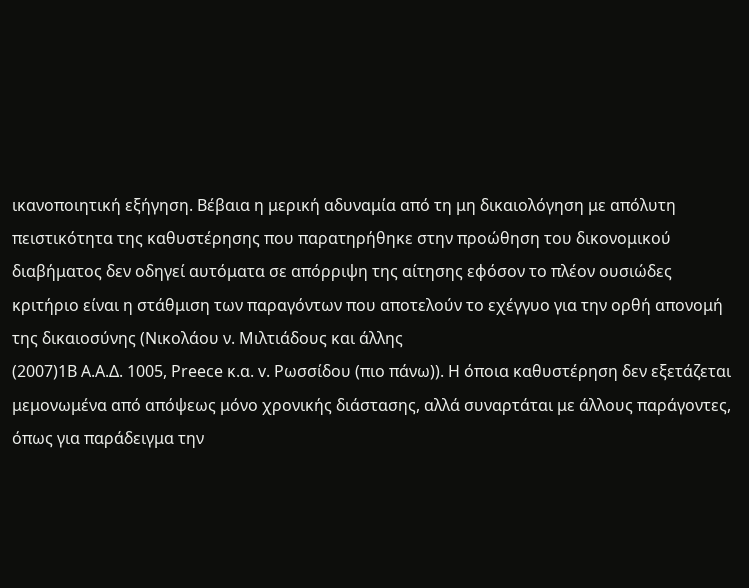ικανοποιητική εξήγηση. Βέβαια η μερική αδυναμία από τη μη δικαιολόγηση με απόλυτη πειστικότητα της καθυστέρησης που παρατηρήθηκε στην προώθηση του δικονομικού διαβήματος δεν οδηγεί αυτόματα σε απόρριψη της αίτησης εφόσον το πλέον ουσιώδες κριτήριο είναι η στάθμιση των παραγόντων που αποτελούν το εχέγγυο για την ορθή απονομή της δικαιοσύνης (Νικολάου ν. Μιλτιάδους και άλλης
(2007)1Β Α.Α.Δ. 1005, Preece κ.α. v. Ρωσσίδου (πιο πάνω)). Η όποια καθυστέρηση δεν εξετάζεται μεμονωμένα από απόψεως μόνο χρονικής διάστασης, αλλά συναρτάται με άλλους παράγοντες, όπως για παράδειγμα την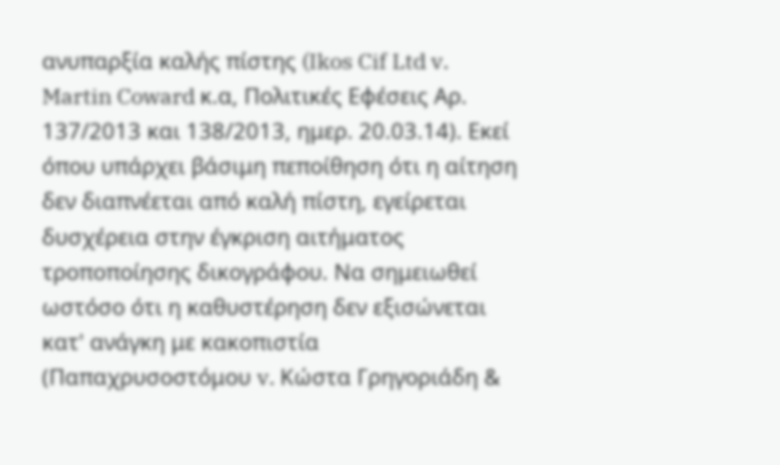ανυπαρξία καλής πίστης (Ikos Cif Ltd v. Martin Coward κ.α, Πολιτικές Εφέσεις Αρ. 137/2013 και 138/2013, ημερ. 20.03.14). Εκεί όπου υπάρχει βάσιμη πεποίθηση ότι η αίτηση δεν διαπνέεται από καλή πίστη, εγείρεται δυσχέρεια στην έγκριση αιτήματος τροποποίησης δικογράφου. Να σημειωθεί ωστόσο ότι η καθυστέρηση δεν εξισώνεται κατ' ανάγκη με κακοπιστία (Παπαχρυσοστόμου v. Κώστα Γρηγοριάδη &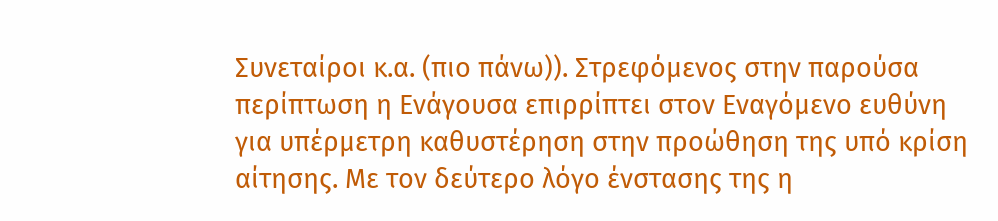Συνεταίροι κ.α. (πιο πάνω)). Στρεφόμενος στην παρούσα περίπτωση η Ενάγουσα επιρρίπτει στον Εναγόμενο ευθύνη για υπέρμετρη καθυστέρηση στην προώθηση της υπό κρίση αίτησης. Με τον δεύτερο λόγο ένστασης της η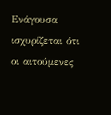Ενάγουσα ισχυρίζεται ότι οι αιτούμενες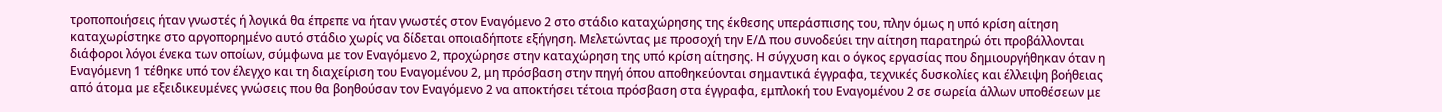τροποποιήσεις ήταν γνωστές ή λογικά θα έπρεπε να ήταν γνωστές στον Εναγόμενο 2 στο στάδιο καταχώρησης της έκθεσης υπεράσπισης του, πλην όμως η υπό κρίση αίτηση καταχωρίστηκε στο αργοπορημένο αυτό στάδιο χωρίς να δίδεται οποιαδήποτε εξήγηση. Μελετώντας με προσοχή την Ε/Δ που συνοδεύει την αίτηση παρατηρώ ότι προβάλλονται διάφοροι λόγοι ένεκα των οποίων, σύμφωνα με τον Εναγόμενο 2, προχώρησε στην καταχώρηση της υπό κρίση αίτησης. Η σύγχυση και ο όγκος εργασίας που δημιουργήθηκαν όταν η Εναγόμενη 1 τέθηκε υπό τον έλεγχο και τη διαχείριση του Εναγομένου 2, μη πρόσβαση στην πηγή όπου αποθηκεύονται σημαντικά έγγραφα, τεχνικές δυσκολίες και έλλειψη βοήθειας από άτομα με εξειδικευμένες γνώσεις που θα βοηθούσαν τον Εναγόμενο 2 να αποκτήσει τέτοια πρόσβαση στα έγγραφα, εμπλοκή του Εναγομένου 2 σε σωρεία άλλων υποθέσεων με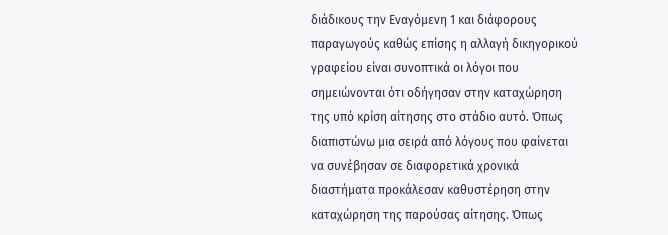διάδικους την Εναγόμενη 1 και διάφορους παραγωγούς καθώς επίσης η αλλαγή δικηγορικού γραφείου είναι συνοπτικά οι λόγοι που σημειώνονται ότι οδήγησαν στην καταχώρηση της υπό κρίση αίτησης στο στάδιο αυτό. Όπως διαπιστώνω μια σειρά από λόγους που φαίνεται να συνέβησαν σε διαφορετικά χρονικά διαστήματα προκάλεσαν καθυστέρηση στην καταχώρηση της παρούσας αίτησης. Όπως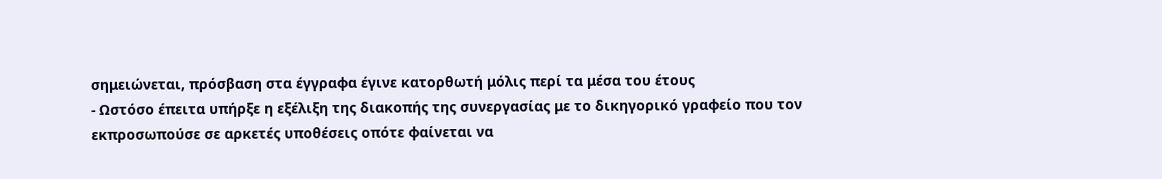σημειώνεται, πρόσβαση στα έγγραφα έγινε κατορθωτή μόλις περί τα μέσα του έτους
- Ωστόσο έπειτα υπήρξε η εξέλιξη της διακοπής της συνεργασίας με το δικηγορικό γραφείο που τον εκπροσωπούσε σε αρκετές υποθέσεις οπότε φαίνεται να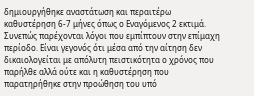δημιουργήθηκε αναστάτωση και περαιτέρω καθυστέρηση 6-7 μήνες όπως ο Εναγόμενος 2 εκτιμά. Συνεπώς παρέχονται λόγοι που εμπίπτουν στην επίμαχη περίοδο. Είναι γεγονός ότι μέσα από την αίτηση δεν δικαιολογείται με απόλυτη πειστικότητα ο χρόνος που παρήλθε αλλά ούτε και η καθυστέρηση που παρατηρήθηκε στην προώθηση του υπό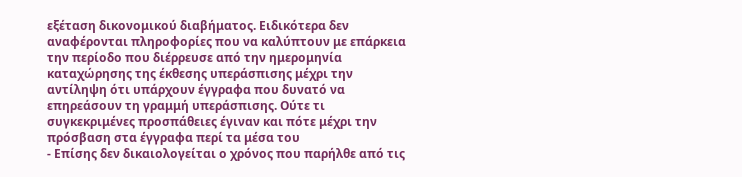εξέταση δικονομικού διαβήματος. Ειδικότερα δεν αναφέρονται πληροφορίες που να καλύπτουν με επάρκεια την περίοδο που διέρρευσε από την ημερομηνία καταχώρησης της έκθεσης υπεράσπισης μέχρι την αντίληψη ότι υπάρχουν έγγραφα που δυνατό να επηρεάσουν τη γραμμή υπεράσπισης. Ούτε τι συγκεκριμένες προσπάθειες έγιναν και πότε μέχρι την πρόσβαση στα έγγραφα περί τα μέσα του
- Επίσης δεν δικαιολογείται ο χρόνος που παρήλθε από τις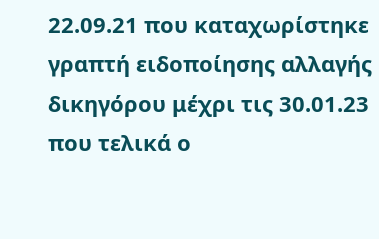22.09.21 που καταχωρίστηκε γραπτή ειδοποίησης αλλαγής δικηγόρου μέχρι τις 30.01.23 που τελικά ο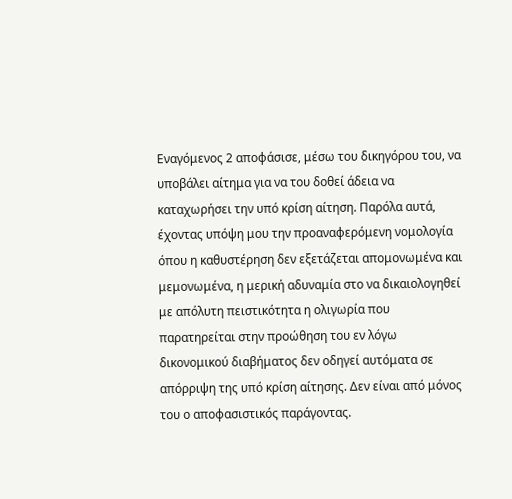Εναγόμενος 2 αποφάσισε, μέσω του δικηγόρου του, να υποβάλει αίτημα για να του δοθεί άδεια να καταχωρήσει την υπό κρίση αίτηση. Παρόλα αυτά, έχοντας υπόψη μου την προαναφερόμενη νομολογία όπου η καθυστέρηση δεν εξετάζεται απομονωμένα και μεμονωμένα, η μερική αδυναμία στο να δικαιολογηθεί με απόλυτη πειστικότητα η ολιγωρία που παρατηρείται στην προώθηση του εν λόγω δικονομικού διαβήματος δεν οδηγεί αυτόματα σε απόρριψη της υπό κρίση αίτησης. Δεν είναι από μόνος του ο αποφασιστικός παράγοντας.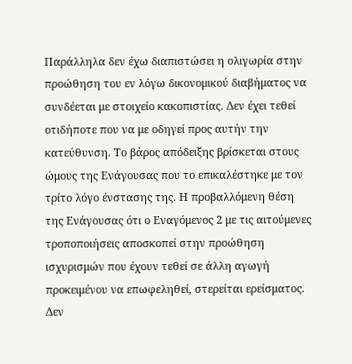Παράλληλα δεν έχω διαπιστώσει η ολιγωρία στην προώθηση του εν λόγω δικονομικού διαβήματος να συνδέεται με στοιχείο κακοπιστίας. Δεν έχει τεθεί οτιδήποτε που να με οδηγεί προς αυτήν την κατεύθυνση. Το βάρος απόδειξης βρίσκεται στους ώμους της Ενάγουσας που το επικαλέστηκε με τον τρίτο λόγο ένστασης της. Η προβαλλόμενη θέση της Ενάγουσας ότι ο Εναγόμενος 2 με τις αιτούμενες τροποποιήσεις αποσκοπεί στην προώθηση ισχυρισμών που έχουν τεθεί σε άλλη αγωγή προκειμένου να επωφεληθεί, στερείται ερείσματος. Δεν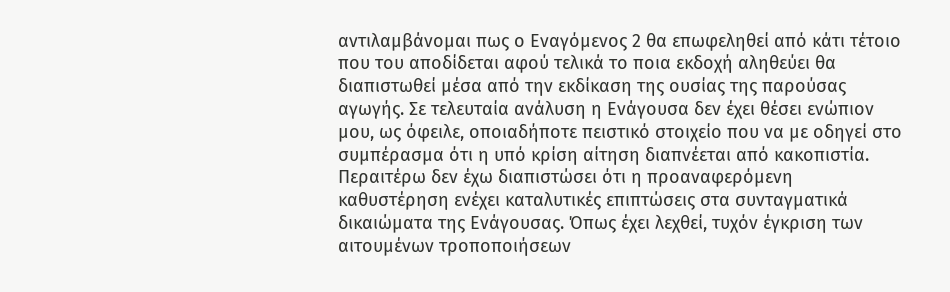αντιλαμβάνομαι πως ο Εναγόμενος 2 θα επωφεληθεί από κάτι τέτοιο που του αποδίδεται αφού τελικά το ποια εκδοχή αληθεύει θα διαπιστωθεί μέσα από την εκδίκαση της ουσίας της παρούσας αγωγής. Σε τελευταία ανάλυση η Ενάγουσα δεν έχει θέσει ενώπιον μου, ως όφειλε, οποιαδήποτε πειστικό στοιχείο που να με οδηγεί στο συμπέρασμα ότι η υπό κρίση αίτηση διαπνέεται από κακοπιστία. Περαιτέρω δεν έχω διαπιστώσει ότι η προαναφερόμενη καθυστέρηση ενέχει καταλυτικές επιπτώσεις στα συνταγματικά δικαιώματα της Ενάγουσας. Όπως έχει λεχθεί, τυχόν έγκριση των αιτουμένων τροποποιήσεων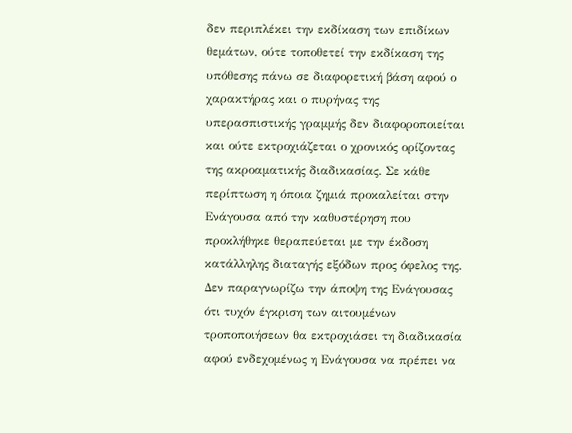δεν περιπλέκει την εκδίκαση των επιδίκων θεμάτων, ούτε τοποθετεί την εκδίκαση της υπόθεσης πάνω σε διαφορετική βάση αφού ο χαρακτήρας και ο πυρήνας της υπερασπιστικής γραμμής δεν διαφοροποιείται και ούτε εκτροχιάζεται ο χρονικός ορίζοντας της ακροαματικής διαδικασίας. Σε κάθε περίπτωση η όποια ζημιά προκαλείται στην Ενάγουσα από την καθυστέρηση που προκλήθηκε θεραπεύεται με την έκδοση κατάλληλης διαταγής εξόδων προς όφελος της. Δεν παραγνωρίζω την άποψη της Ενάγουσας ότι τυχόν έγκριση των αιτουμένων τροποποιήσεων θα εκτροχιάσει τη διαδικασία αφού ενδεχομένως η Ενάγουσα να πρέπει να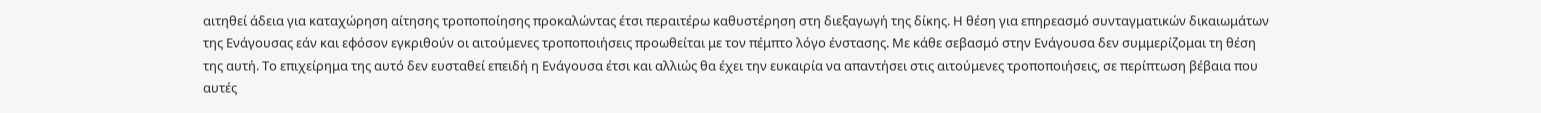αιτηθεί άδεια για καταχώρηση αίτησης τροποποίησης προκαλώντας έτσι περαιτέρω καθυστέρηση στη διεξαγωγή της δίκης. Η θέση για επηρεασμό συνταγματικών δικαιωμάτων της Ενάγουσας εάν και εφόσον εγκριθούν οι αιτούμενες τροποποιήσεις προωθείται με τον πέμπτο λόγο ένστασης. Με κάθε σεβασμό στην Ενάγουσα δεν συμμερίζομαι τη θέση της αυτή. Το επιχείρημα της αυτό δεν ευσταθεί επειδή η Ενάγουσα έτσι και αλλιώς θα έχει την ευκαιρία να απαντήσει στις αιτούμενες τροποποιήσεις, σε περίπτωση βέβαια που αυτές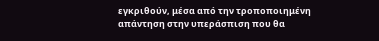εγκριθούν, μέσα από την τροποποιημένη απάντηση στην υπεράσπιση που θα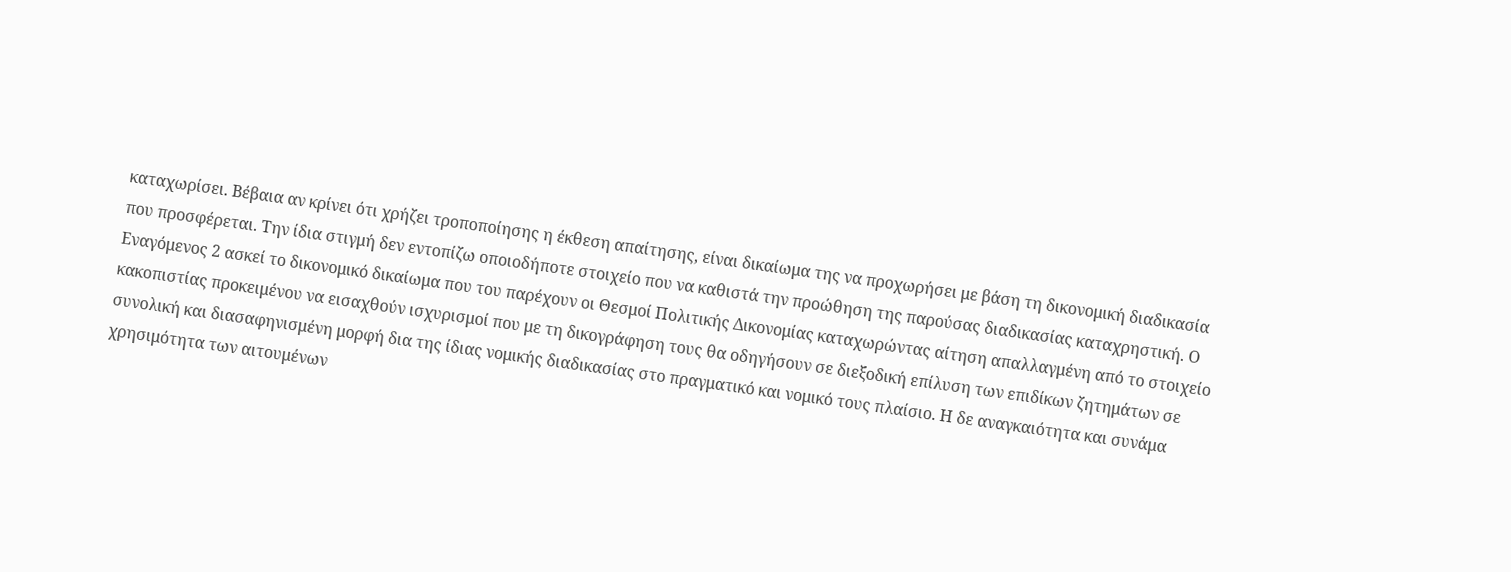καταχωρίσει. Βέβαια αν κρίνει ότι χρήζει τροποποίησης η έκθεση απαίτησης, είναι δικαίωμα της να προχωρήσει με βάση τη δικονομική διαδικασία που προσφέρεται. Την ίδια στιγμή δεν εντοπίζω οποιοδήποτε στοιχείο που να καθιστά την προώθηση της παρούσας διαδικασίας καταχρηστική. Ο Εναγόμενος 2 ασκεί το δικονομικό δικαίωμα που του παρέχουν οι Θεσμοί Πολιτικής Δικονομίας καταχωρώντας αίτηση απαλλαγμένη από το στοιχείο κακοπιστίας προκειμένου να εισαχθούν ισχυρισμοί που με τη δικογράφηση τους θα οδηγήσουν σε διεξοδική επίλυση των επιδίκων ζητημάτων σε συνολική και διασαφηνισμένη μορφή δια της ίδιας νομικής διαδικασίας στο πραγματικό και νομικό τους πλαίσιο. Η δε αναγκαιότητα και συνάμα χρησιμότητα των αιτουμένων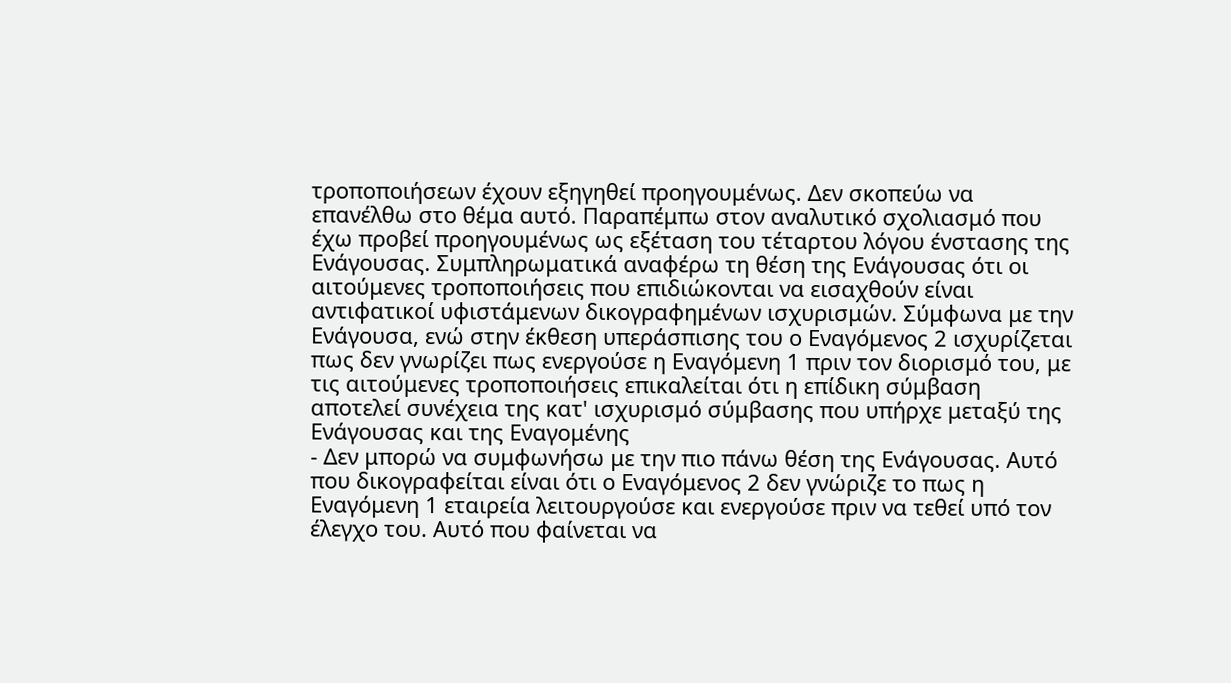τροποποιήσεων έχουν εξηγηθεί προηγουμένως. Δεν σκοπεύω να επανέλθω στο θέμα αυτό. Παραπέμπω στον αναλυτικό σχολιασμό που έχω προβεί προηγουμένως ως εξέταση του τέταρτου λόγου ένστασης της Ενάγουσας. Συμπληρωματικά αναφέρω τη θέση της Ενάγουσας ότι οι αιτούμενες τροποποιήσεις που επιδιώκονται να εισαχθούν είναι αντιφατικοί υφιστάμενων δικογραφημένων ισχυρισμών. Σύμφωνα με την Ενάγουσα, ενώ στην έκθεση υπεράσπισης του ο Εναγόμενος 2 ισχυρίζεται πως δεν γνωρίζει πως ενεργούσε η Εναγόμενη 1 πριν τον διορισμό του, με τις αιτούμενες τροποποιήσεις επικαλείται ότι η επίδικη σύμβαση αποτελεί συνέχεια της κατ' ισχυρισμό σύμβασης που υπήρχε μεταξύ της Ενάγουσας και της Εναγομένης
- Δεν μπορώ να συμφωνήσω με την πιο πάνω θέση της Ενάγουσας. Αυτό που δικογραφείται είναι ότι ο Εναγόμενος 2 δεν γνώριζε το πως η Εναγόμενη 1 εταιρεία λειτουργούσε και ενεργούσε πριν να τεθεί υπό τον έλεγχο του. Αυτό που φαίνεται να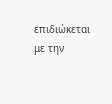επιδιώκεται με την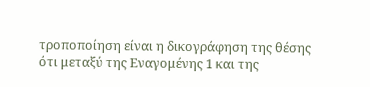τροποποίηση είναι η δικογράφηση της θέσης ότι μεταξύ της Εναγομένης 1 και της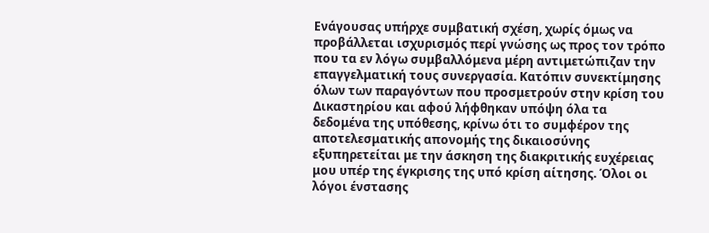Ενάγουσας υπήρχε συμβατική σχέση, χωρίς όμως να προβάλλεται ισχυρισμός περί γνώσης ως προς τον τρόπο που τα εν λόγω συμβαλλόμενα μέρη αντιμετώπιζαν την επαγγελματική τους συνεργασία. Κατόπιν συνεκτίμησης όλων των παραγόντων που προσμετρούν στην κρίση του Δικαστηρίου και αφού λήφθηκαν υπόψη όλα τα δεδομένα της υπόθεσης, κρίνω ότι το συμφέρον της αποτελεσματικής απονομής της δικαιοσύνης εξυπηρετείται με την άσκηση της διακριτικής ευχέρειας μου υπέρ της έγκρισης της υπό κρίση αίτησης. Όλοι οι λόγοι ένστασης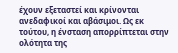έχουν εξεταστεί και κρίνονται ανεδαφικοί και αβάσιμοι. Ως εκ τούτου, η ένσταση απορρίπτεται στην ολότητα της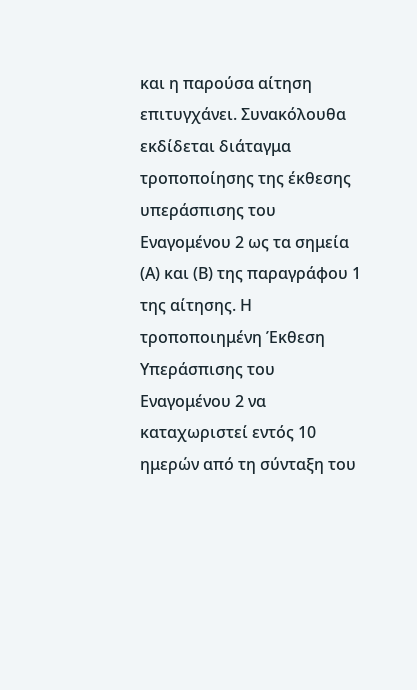και η παρούσα αίτηση επιτυγχάνει. Συνακόλουθα εκδίδεται διάταγμα τροποποίησης της έκθεσης υπεράσπισης του Εναγομένου 2 ως τα σημεία (Α) και (Β) της παραγράφου 1 της αίτησης. Η τροποποιημένη Έκθεση Υπεράσπισης του Εναγομένου 2 να καταχωριστεί εντός 10 ημερών από τη σύνταξη του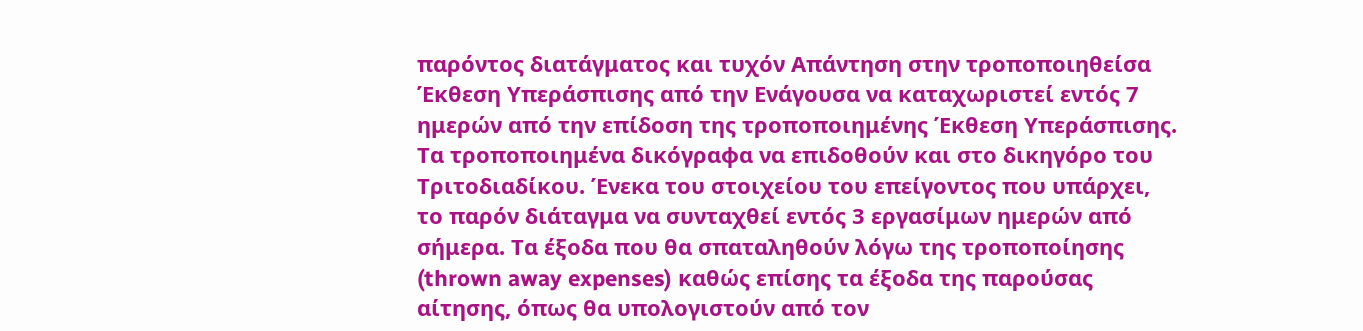παρόντος διατάγματος και τυχόν Απάντηση στην τροποποιηθείσα Έκθεση Υπεράσπισης από την Ενάγουσα να καταχωριστεί εντός 7 ημερών από την επίδοση της τροποποιημένης Έκθεση Υπεράσπισης. Τα τροποποιημένα δικόγραφα να επιδοθούν και στο δικηγόρο του Τριτοδιαδίκου. Ένεκα του στοιχείου του επείγοντος που υπάρχει, το παρόν διάταγμα να συνταχθεί εντός 3 εργασίμων ημερών από σήμερα. Τα έξοδα που θα σπαταληθούν λόγω της τροποποίησης (thrown away expenses) καθώς επίσης τα έξοδα της παρούσας αίτησης, όπως θα υπολογιστούν από τον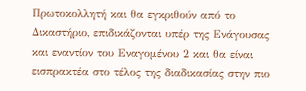Πρωτοκολλητή και θα εγκριθούν από το Δικαστήριο, επιδικάζονται υπέρ της Ενάγουσας και εναντίον του Εναγομένου 2 και θα είναι εισπρακτέα στο τέλος της διαδικασίας στην πιο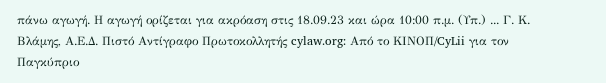πάνω αγωγή. Η αγωγή ορίζεται για ακρόαση στις 18.09.23 και ώρα 10:00 π.μ. (Υπ.) ... Γ. Κ. Βλάμης, Α.Ε.Δ. Πιστό Αντίγραφο Πρωτοκολλητής cylaw.org: Από το ΚΙΝOΠ/CyLii για τον Παγκύπριο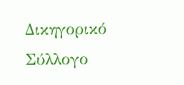Δικηγορικό Σύλλογο